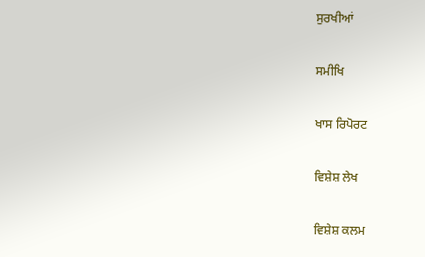ਸੁਰਖੀਆਂ

ਸਮੀਖਿ

ਖਾਸ ਰਿਪੋਰਟ

ਵਿਸ਼ੇਸ਼ ਲੇਖ

ਵਿਸ਼ੇਸ਼ ਕਲਮ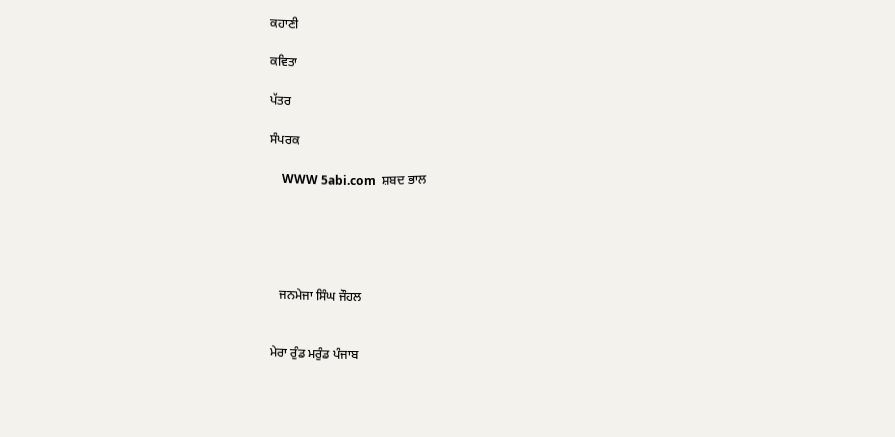ਕਹਾਣੀ

ਕਵਿਤਾ

ਪੱਤਰ

ਸੰਪਰਕ

    WWW 5abi.com  ਸ਼ਬਦ ਭਾਲ





   ਜਨਮੇਜਾ ਸਿੰਘ ਜੌਹਲ


ਮੇਰਾ ਰੁੰਡ ਮਰੁੰਡ ਪੰਜਾਬ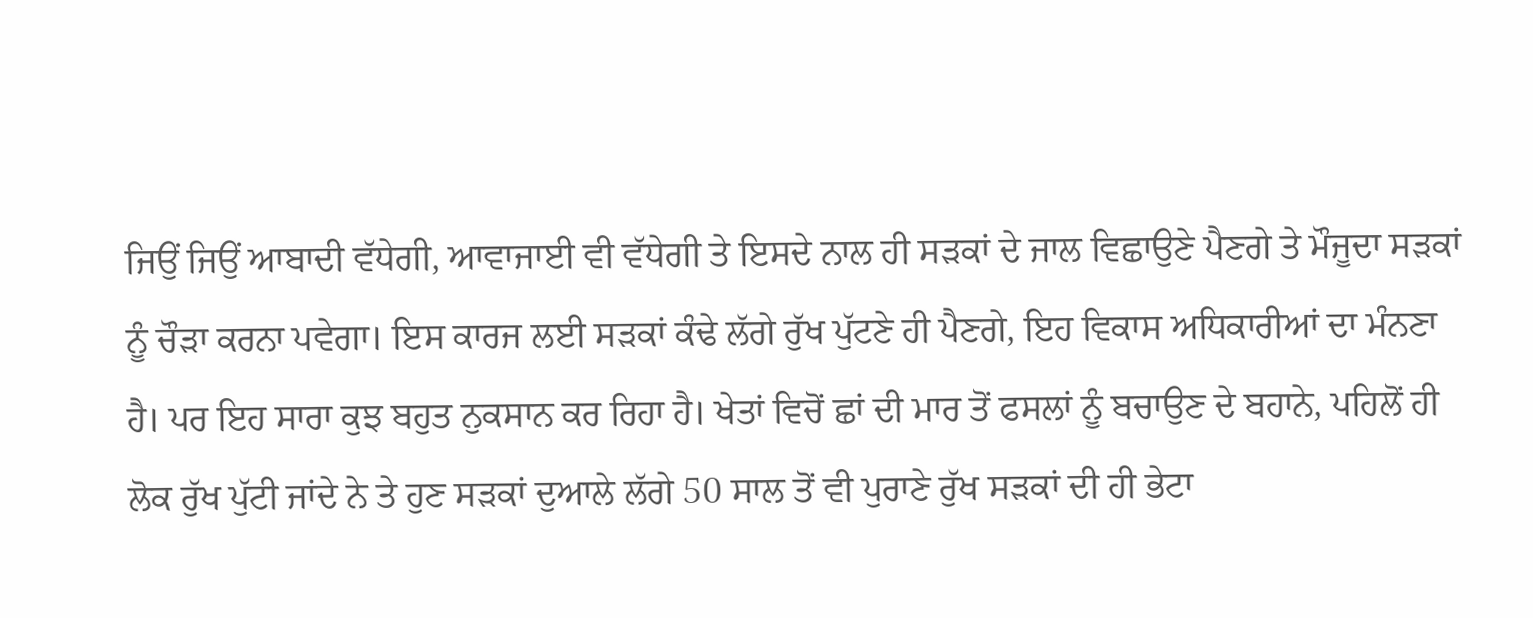ਜਿਉਂ ਜਿਉਂ ਆਬਾਦੀ ਵੱਧੇਗੀ, ਆਵਾਜਾਈ ਵੀ ਵੱਧੇਗੀ ਤੇ ਇਸਦੇ ਨਾਲ ਹੀ ਸੜਕਾਂ ਦੇ ਜਾਲ ਵਿਛਾਉਣੇ ਪੈਣਗੇ ਤੇ ਮੌਜੂਦਾ ਸੜਕਾਂ ਨੂੰ ਚੌੜਾ ਕਰਨਾ ਪਵੇਗਾ। ਇਸ ਕਾਰਜ ਲਈ ਸੜਕਾਂ ਕੰਢੇ ਲੱਗੇ ਰੁੱਖ ਪੁੱਟਣੇ ਹੀ ਪੈਣਗੇ, ਇਹ ਵਿਕਾਸ ਅਧਿਕਾਰੀਆਂ ਦਾ ਮੰਨਣਾ ਹੈ। ਪਰ ਇਹ ਸਾਰਾ ਕੁਝ ਬਹੁਤ ਨੁਕਸਾਨ ਕਰ ਰਿਹਾ ਹੈ। ਖੇਤਾਂ ਵਿਚੋਂ ਛਾਂ ਦੀ ਮਾਰ ਤੋਂ ਫਸਲਾਂ ਨੂੰ ਬਚਾਉਣ ਦੇ ਬਹਾਨੇ, ਪਹਿਲੋਂ ਹੀ ਲੋਕ ਰੁੱਖ ਪੁੱਟੀ ਜਾਂਦੇ ਨੇ ਤੇ ਹੁਣ ਸੜਕਾਂ ਦੁਆਲੇ ਲੱਗੇ 50 ਸਾਲ ਤੋਂ ਵੀ ਪੁਰਾਣੇ ਰੁੱਖ ਸੜਕਾਂ ਦੀ ਹੀ ਭੇਟਾ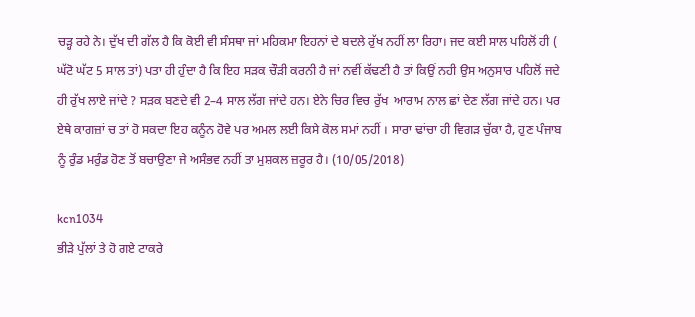ਚੜ੍ਹ ਰਹੇ ਨੇ। ਦੁੱਖ ਦੀ ਗੱਲ ਹੈ ਕਿ ਕੋਈ ਵੀ ਸੰਸਥਾ ਜਾਂ ਮਹਿਕਮਾ ਇਹਨਾਂ ਦੇ ਬਦਲੇ ਰੁੱਖ ਨਹੀਂ ਲਾ ਰਿਹਾ। ਜਦ ਕਈ ਸਾਲ ਪਹਿਲੋਂ ਹੀ ( ਘੱਟੋ ਘੱਟ 5 ਸਾਲ ਤਾਂ) ਪਤਾ ਹੀ ਹੁੰਦਾ ਹੈ ਕਿ ਇਹ ਸੜਕ ਚੌੜੀ ਕਰਨੀ ਹੈ ਜਾਂ ਨਵੀਂ ਕੱਢਣੀ ਹੈ ਤਾਂ ਕਿਉਂ ਨਹੀ ਉਸ ਅਨੁਸਾਰ ਪਹਿਲੋਂ ਜਦੇ ਹੀ ਰੁੱਖ ਲਾਏ ਜਾਂਦੇ ? ਸੜਕ ਬਣਦੇ ਵੀ 2–4 ਸਾਲ ਲੱਗ ਜਾਂਦੇ ਹਨ। ਏਨੇ ਚਿਰ ਵਿਚ ਰੁੱਖ  ਆਰਾਮ ਨਾਲ ਛਾਂ ਦੇਣ ਲੱਗ ਜਾਂਦੇ ਹਨ। ਪਰ ਏਥੇ ਕਾਗਜ਼ਾਂ ਚ ਤਾਂ ਹੋ ਸਕਦਾ ਇਹ ਕਨੂੰਨ ਹੋਵੇ ਪਰ ਅਮਲ ਲਈ ਕਿਸੇ ਕੋਲ ਸਮਾਂ ਨਹੀਂ । ਸਾਰਾ ਢਾਂਚਾ ਹੀ ਵਿਗੜ ਚੁੱਕਾ ਹੈ, ਹੁਣ ਪੰਜਾਬ ਨੂੰ ਰੁੰਡ ਮਰੁੰਡ ਹੋਣ ਤੋਂ ਬਚਾਉਣਾ ਜੇ ਅਸੰਭਵ ਨਹੀਂ ਤਾ ਮੁਸ਼ਕਲ ਜ਼ਰੂਰ ਹੈ। (10/05/2018)

kcn1034
ਭੀੜੇ ਪੁੱਲਾਂ ਤੇ ਹੋ ਗਏ ਟਾਕਰੇ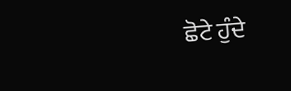ਛੋਟੇ ਹੁੰਦੇ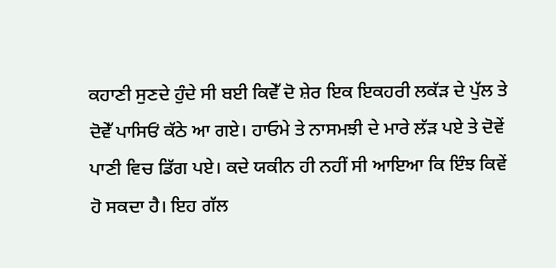ਕਹਾਣੀ ਸੁਣਦੇ ਹੁੰਦੇ ਸੀ ਬਈ ਕਿਵੇੱ ਦੋ ਸ਼ੇਰ ਇਕ ਇਕਹਰੀ ਲਕੱੜ ਦੇ ਪੁੱਲ ਤੇ ਦੋਵੇੱ ਪਾਸਿਓਂ ਕੱਠੇ ਆ ਗਏ। ਹਾਓਮੇ ਤੇ ਨਾਸਮਝੀ ਦੇ ਮਾਰੇ ਲੱੜ ਪਏ ਤੇ ਦੋਵੇਂ ਪਾਣੀ ਵਿਚ ਡਿੱਗ ਪਏ। ਕਦੇ ਯਕੀਨ ਹੀ ਨਹੀਂ ਸੀ ਆਇਆ ਕਿ ਇੰਝ ਕਿਵੇਂ ਹੋ ਸਕਦਾ ਹੈ। ਇਹ ਗੱਲ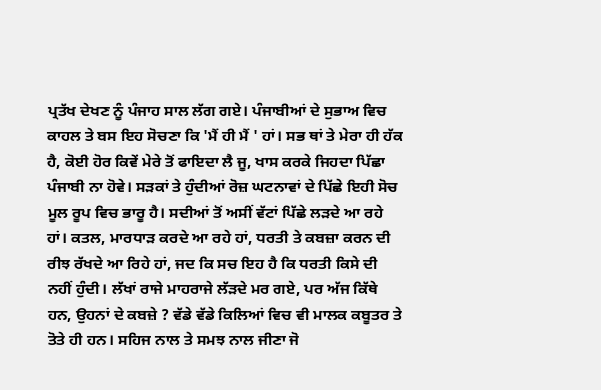ਪ੍ਰਤੱਖ ਦੇਖਣ ਨੂੰ ਪੰਜਾਹ ਸਾਲ ਲੱਗ ਗਏ। ਪੰਜਾਬੀਆਂ ਦੇ ਸੁਭਾਅ ਵਿਚ ਕਾਹਲ ਤੇ ਬਸ ਇਹ ਸੋਚਣਾ ਕਿ 'ਮੈਂ ਹੀ ਮੈਂ ' ਹਾਂ। ਸਭ ਥਾਂ ਤੇ ਮੇਰਾ ਹੀ ਹੱਕ ਹੈ, ਕੋਈ ਹੋਰ ਕਿਵੇਂ ਮੇਰੇ ਤੋਂ ਫਾਇਦਾ ਲੈ ਜੂ, ਖਾਸ ਕਰਕੇ ਜਿਹਦਾ ਪਿੱਛਾ ਪੰਜਾਬੀ ਨਾ ਹੋਵੇ। ਸੜਕਾਂ ਤੇ ਹੁੰਦੀਆਂ ਰੋਜ਼ ਘਟਨਾਵਾਂ ਦੇ ਪਿੱਛੇ ਇਹੀ ਸੋਚ ਮੂਲ ਰੂਪ ਵਿਚ ਭਾਰੂ ਹੈ। ਸਦੀਆਂ ਤੋਂ ਅਸੀਂ ਵੱਟਾਂ ਪਿੱਛੇ ਲੜਦੇ ਆ ਰਹੇ ਹਾਂ। ਕਤਲ, ਮਾਰਧਾੜ ਕਰਦੇ ਆ ਰਹੇ ਹਾਂ, ਧਰਤੀ ਤੇ ਕਬਜ਼ਾ ਕਰਨ ਦੀ ਰੀਝ ਰੱਖਦੇ ਆ ਰਿਹੇ ਹਾਂ, ਜਦ ਕਿ ਸਚ ਇਹ ਹੈ ਕਿ ਧਰਤੀ ਕਿਸੇ ਦੀ ਨਹੀਂ ਹੁੰਦੀ। ਲੱਖਾਂ ਰਾਜੇ ਮਾਹਰਾਜੇ ਲੱੜਦੇ ਮਰ ਗਏ, ਪਰ ਅੱਜ ਕਿੱਥੇ ਹਨ, ਉਹਨਾਂ ਦੇ ਕਬਜ਼ੇ ? ਵੱਡੇ ਵੱਡੇ ਕਿਲਿਆਂ ਵਿਚ ਵੀ ਮਾਲਕ ਕਬੂਤਰ ਤੇ ਤੋਤੇ ਹੀ ਹਨ। ਸਹਿਜ ਨਾਲ ਤੇ ਸਮਝ ਨਾਲ ਜੀਣਾ ਜੋ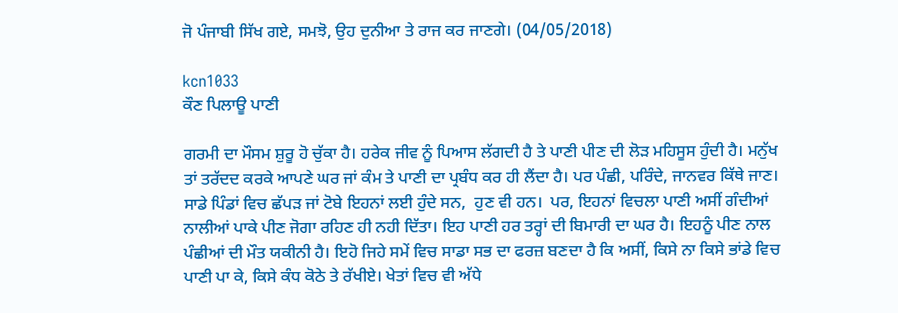ਜੋ ਪੰਜਾਬੀ ਸਿੱਖ ਗਏ, ਸਮਝੋ, ਉਹ ਦੁਨੀਆ ਤੇ ਰਾਜ ਕਰ ਜਾਣਗੇ। (04/05/2018)

kcn1033
ਕੌਣ ਪਿਲਾਊ ਪਾਣੀ

ਗਰਮੀ ਦਾ ਮੌਸਮ ਸ਼ੁਰੂ ਹੋ ਚੁੱਕਾ ਹੈ। ਹਰੇਕ ਜੀਵ ਨੂੰ ਪਿਆਸ ਲੱਗਦੀ ਹੈ ਤੇ ਪਾਣੀ ਪੀਣ ਦੀ ਲੋੜ ਮਹਿਸੂਸ ਹੁੰਦੀ ਹੈ। ਮਨੁੱਖ ਤਾਂ ਤਰੱਦਦ ਕਰਕੇ ਆਪਣੇ ਘਰ ਜਾਂ ਕੰਮ ਤੇ ਪਾਣੀ ਦਾ ਪ੍ਰਬੰਧ ਕਰ ਹੀ ਲੈਂਦਾ ਹੈ। ਪਰ ਪੰਛੀ, ਪਰਿੰਦੇ, ਜਾਨਵਰ ਕਿੱਥੇ ਜਾਣ। ਸਾਡੇ ਪਿੰਡਾਂ ਵਿਚ ਛੱਪੜ ਜਾਂ ਟੋਬੇ ਇਹਨਾਂ ਲਈ ਹੁੰਦੇ ਸਨ,  ਹੁਣ ਵੀ ਹਨ।  ਪਰ, ਇਹਨਾਂ ਵਿਚਲਾ ਪਾਣੀ ਅਸੀਂ ਗੰਦੀਆਂ ਨਾਲੀਆਂ ਪਾਕੇ ਪੀਣ ਜੋਗਾ ਰਹਿਣ ਹੀ ਨਹੀ ਦਿੱਤਾ। ਇਹ ਪਾਣੀ ਹਰ ਤਰ੍ਹਾਂ ਦੀ ਬਿਮਾਰੀ ਦਾ ਘਰ ਹੈ। ਇਹਨੂੰ ਪੀਣ ਨਾਲ ਪੰਛੀਆਂ ਦੀ ਮੌਤ ਯਕੀਨੀ ਹੈ। ਇਹੋ ਜਿਹੇ ਸਮੇਂ ਵਿਚ ਸਾਡਾ ਸਭ ਦਾ ਫਰਜ਼ ਬਣਦਾ ਹੈ ਕਿ ਅਸੀਂ, ਕਿਸੇ ਨਾ ਕਿਸੇ ਭਾਂਡੇ ਵਿਚ ਪਾਣੀ ਪਾ ਕੇ, ਕਿਸੇ ਕੰਧ ਕੋਠੇ ਤੇ ਰੱਖੀਏ। ਖੇਤਾਂ ਵਿਚ ਵੀ ਅੱਧੇ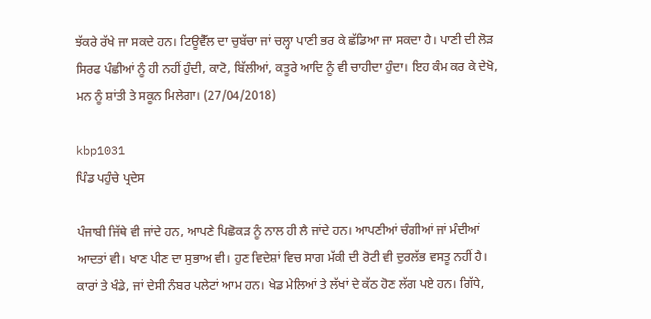ਝੱਕਰੇ ਰੱਖੇ ਜਾ ਸਕਦੇ ਹਨ। ਟਿਊਵੈੱਲ ਦਾ ਚੁਬੱਚਾ ਜਾਂ ਚਲ੍ਹਾ ਪਾਣੀ ਭਰ ਕੇ ਛੱਡਿਆ ਜਾ ਸਕਦਾ ਹੈ। ਪਾਣੀ ਦੀ ਲੋੜ ਸਿਰਫ ਪੰਛੀਆਂ ਨੂੰ ਹੀ ਨਹੀਂ ਹੁੰਦੀ, ਕਾਟੋ, ਬਿੱਲੀਆਂ, ਕਤੂਰੇ ਆਦਿ ਨੂੰ ਵੀ ਚਾਹੀਦਾ ਹੁੰਦਾ। ਇਹ ਕੰਮ ਕਰ ਕੇ ਦੇਖੋ, ਮਨ ਨੂੰ ਸ਼ਾਂਤੀ ਤੇ ਸਕੂਨ ਮਿਲੇਗਾ। (27/04/2018)

kbp1031
ਪਿੰਡ ਪਹੁੰਚੇ ਪ੍ਰਦੇਸ

ਪੰਜਾਬੀ ਜਿੱਥੇ ਵੀ ਜਾਂਦੇ ਹਨ, ਆਪਣੇ ਪਿਛੋਕੜ ਨੂੰ ਨਾਲ ਹੀ ਲੈ ਜਾਂਦੇ ਹਨ। ਆਪਣੀਆਂ ਚੰਗੀਆਂ ਜਾਂ ਮੰਦੀਆਂ ਆਦਤਾਂ ਵੀ। ਖਾਣ ਪੀਣ ਦਾ ਸੁਭਾਅ ਵੀ। ਹੁਣ ਵਿਦੇਸ਼ਾਂ ਵਿਚ ਸਾਗ ਮੱਕੀ ਦੀ ਰੋਟੀ ਵੀ ਦੁਰਲੱਭ ਵਸਤੂ ਨਹੀਂ ਹੈ। ਕਾਰਾਂ ਤੇ ਖੰਡੇ, ਜਾਂ ਦੇਸੀ ਨੰਬਰ ਪਲੇਟਾਂ ਆਮ ਹਨ। ਖੇਡ ਮੇਲਿਆਂ ਤੇ ਲੱਖਾਂ ਦੇ ਕੱਠ ਹੋਣ ਲੱਗ ਪਏ ਹਨ। ਗਿੱਧੇ,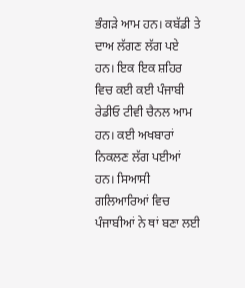ਭੰਗੜੇ ਆਮ ਹਨ। ਕਬੱਡੀ ਤੇ ਦਾਅ ਲੱਗਣ ਲੱਗ ਪਏ ਹਨ। ਇਕ ਇਕ ਸ਼ਹਿਰ ਵਿਚ ਕਈ ਕਈ ਪੰਜਾਬੀ ਰੇਡੀਓ ਟੀਵੀ ਚੈਨਲ ਆਮ ਹਨ। ਕਈ ਅਖਬਾਰਾਂ ਨਿਕਲਣ ਲੱਗ ਪਈਆਂ ਹਨ। ਸਿਆਸੀ ਗਲਿਆਰਿਆਂ ਵਿਚ ਪੰਜਾਬੀਆਂ ਨੇ ਥਾਂ ਬਣਾ ਲਈ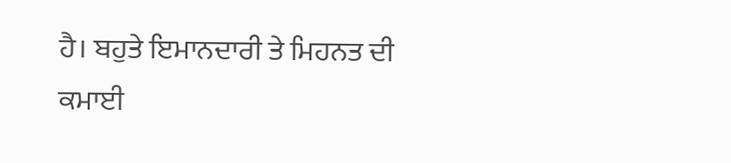ਹੈ। ਬਹੁਤੇ ਇਮਾਨਦਾਰੀ ਤੇ ਮਿਹਨਤ ਦੀ ਕਮਾਈ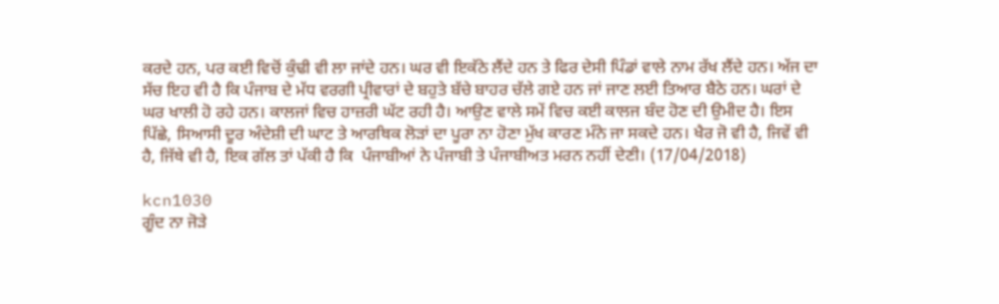ਕਰਦੇ ਹਨ, ਪਰ ਕਈ ਵਿਚੋਂ ਕੁੰਢੀ ਵੀ ਲਾ ਜਾਂਦੇ ਹਨ। ਘਰ ਵੀ ਇਕੱਠੇ ਲੈਂਦੇ ਹਨ ਤੇ ਫਿਰ ਦੇਸੀ ਪਿੰਡਾਂ ਵਾਲੇ ਨਾਮ ਰੱਖ ਲੈਂਦੇ ਹਨ। ਅੱਜ ਦਾ ਸੱਚ ਇਹ ਵੀ ਹੈ ਕਿ ਪੰਜਾਬ ਦੇ ਮੱਧ ਵਰਗੀ ਪ੍ਰੀਵਾਰਾਂ ਦੇ ਬਹੁਤੇ ਬੱਚੇ ਬਾਹਰ ਚੱਲੇ ਗਏ ਹਨ ਜਾਂ ਜਾਣ ਲਈ ਤਿਆਰ ਬੈਠੇ ਹਨ। ਘਰਾਂ ਦੇ ਘਰ ਖਾਲੀ ਹੋ ਰਹੇ ਹਨ। ਕਾਲਜਾਂ ਵਿਚ ਹਾਜ਼ਰੀ ਘੱਟ ਰਹੀ ਹੈ। ਆਉਣ ਵਾਲੇ ਸਮੇਂ ਵਿਚ ਕਈ ਕਾਲਜ ਬੰਦ ਹੋਣ ਦੀ ਉਮੀਦ ਹੈ। ਇਸ ਪਿੱਛੇ, ਸਿਆਸੀ ਦੂਰ ਅੰਦੇਸ਼ੀ ਦੀ ਘਾਟ ਤੇ ਆਰਥਿਕ ਲੋੜਾਂ ਦਾ ਪੂਰਾ ਨਾ ਹੋਣਾ ਮੁੱਖ ਕਾਰਣ ਮੰਨੇ ਜਾ ਸਕਦੇ ਹਨ। ਖੈਰ ਜੋ ਵੀ ਹੈ, ਜਿਵੇਂ ਵੀ ਹੈ, ਜਿੱਥੇ ਵੀ ਹੈ, ਇਕ ਗੱਲ ਤਾਂ ਪੱਕੀ ਹੈ ਕਿ  ਪੰਜਾਬੀਆਂ ਨੇ ਪੰਜਾਬੀ ਤੇ ਪੰਜਾਬੀਅਤ ਮਰਨ ਨਹੀਂ ਦੇਣੀ। (17/04/2018)

kcn1030
ਗੂੰਦ ਨਾ ਜੋੜੇ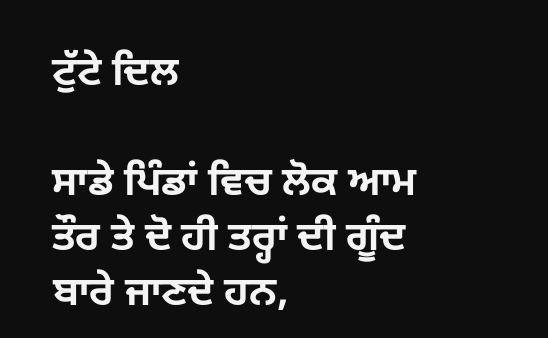ਟੁੱਟੇ ਦਿਲ

ਸਾਡੇ ਪਿੰਡਾਂ ਵਿਚ ਲੋਕ ਆਮ ਤੌਰ ਤੇ ਦੋ ਹੀ ਤਰ੍ਹਾਂ ਦੀ ਗੂੰਦ ਬਾਰੇ ਜਾਣਦੇ ਹਨ,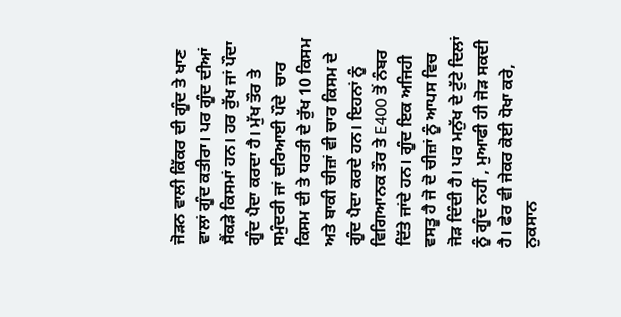ਜੋੜਨ ਵਾਲੀ ਕਿੱਕਰ ਦੀ ਗੂੰਦ ਤੇ ਖਾਣ ਵਾਲਾਂ ਗੂੰਦ ਕਤੀਰਾ। ਪਰ ਗੂੰਦ ਦੀਆਂ ਸੈਂਕੜੇ ਕਿਸਮਾਂ ਹਨ। ਹਰ ਰੁੱਖ ਜਾਂ ਪੌਦਾ ਗੂੰਦ ਪੈਦਾ ਕਰਦਾ ਹੈ। ਮੁੱਖ ਤੌਰ ਤੇ ਸਮੁੰਦਰੀ ਜਾਂ ਦਰਿਆਈ ਪੌਦੇ  ਚਾਰ ਕਿਸਮ ਦੀ ਤੇ ਧਰਤੀ ਦੇ ਰੁੱਖ 10 ਕਿਸਮ ਅਤੇ ਬਾਕੀ ਚੀਜ਼ਾਂ ਵੀ ਚਾਰ ਕਿਸਮ ਦੇ ਗੂੰਦ ਪੈਦਾ ਕਰਦੇ ਹਨ। ਇਹਨਾਂ ਨੂੰ ਵਿਗਿਆਨਕ ਤੌਰ ਤੇ E400 ਤੋਂ ਨੰਬਰ ਦਿੱਤੇ ਜਾਂਦੇ ਹਨ। ਗੂੰਦ ਇਕ ਅਜਿਹੀ ਵਸਤੂ ਹੈ ਜੋ ਦੋ ਚੀਜ਼ਾਂ ਨੂੰ ਆਪਸ ਵਿਚ ਜੋੜ ਦਿੰਦੀ ਹੈ। ਪਰ ਮਨੁੱਖ ਦੇ ਟੁੱਟੇ ਦਿਲਾਂ ਨੂੰ ਗੂੰਦ ਨਹੀਂ , ਮੁਆਫੀ ਹੀ ਜੋੜ ਸਕਦੀ ਹੈ। ਫੇਰ ਵੀ ਜੇਕਰ ਕੋਈ ਧੋਖਾ ਕਰੇ,  ਨੁਕਸਾਨ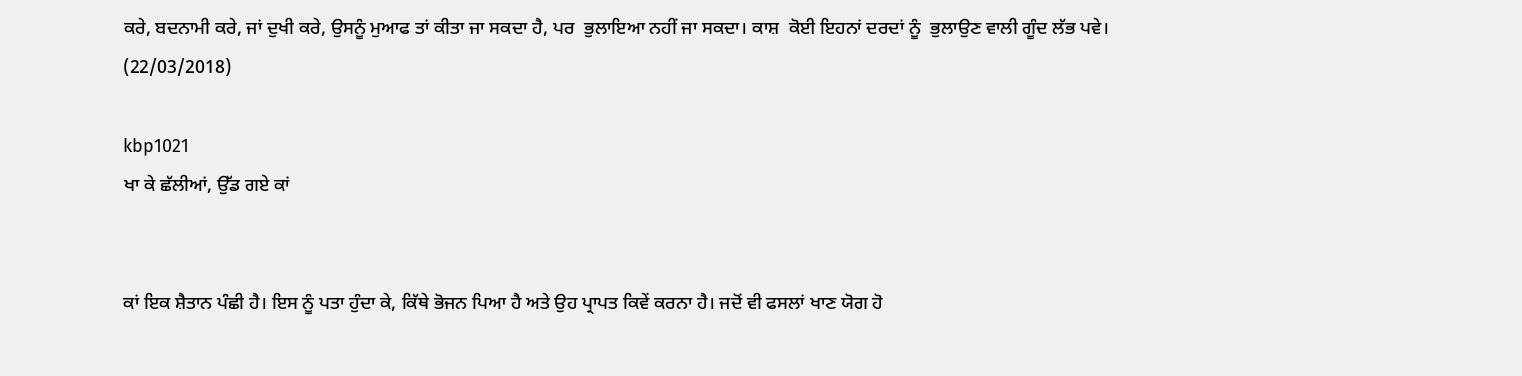ਕਰੇ, ਬਦਨਾਮੀ ਕਰੇ, ਜਾਂ ਦੁਖੀ ਕਰੇ, ਉਸਨੂੰ ਮੁਆਫ ਤਾਂ ਕੀਤਾ ਜਾ ਸਕਦਾ ਹੈ, ਪਰ  ਭੁਲਾਇਆ ਨਹੀਂ ਜਾ ਸਕਦਾ। ਕਾਸ਼  ਕੋਈ ਇਹਨਾਂ ਦਰਦਾਂ ਨੂੰ  ਭੁਲਾਉਣ ਵਾਲੀ ਗੂੰਦ ਲੱਭ ਪਵੇ। (22/03/2018)

kbp1021
ਖਾ ਕੇ ਛੱਲੀਆਂ, ਉੱਡ ਗਏ ਕਾਂ


ਕਾਂ ਇਕ ਸ਼ੈਤਾਨ ਪੰਛੀ ਹੈ। ਇਸ ਨੂੰ ਪਤਾ ਹੁੰਦਾ ਕੇ, ਕਿੱਥੇ ਭੋਜਨ ਪਿਆ ਹੈ ਅਤੇ ਉਹ ਪ੍ਰਾਪਤ ਕਿਵੇਂ ਕਰਨਾ ਹੈ। ਜਦੋਂ ਵੀ ਫਸਲਾਂ ਖਾਣ ਯੋਗ ਹੋ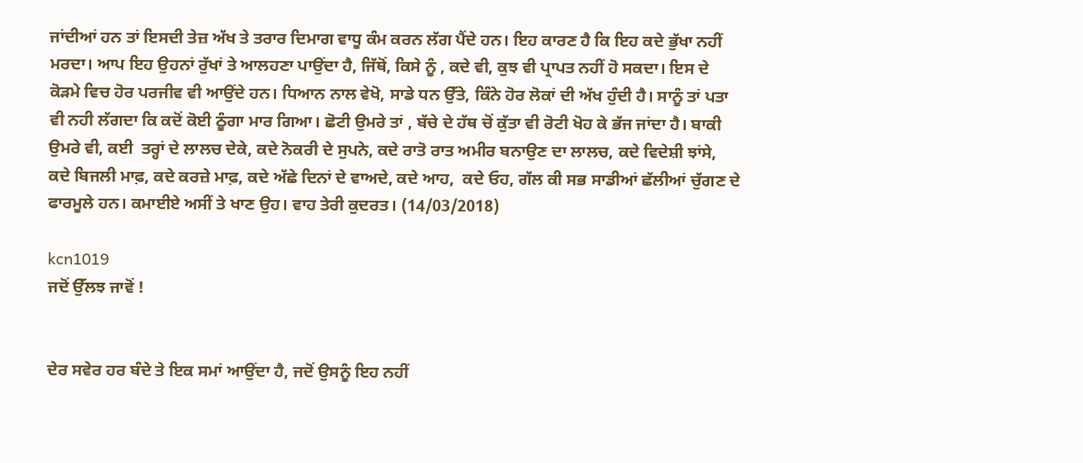ਜਾਂਦੀਆਂ ਹਨ ਤਾਂ ਇਸਦੀ ਤੇਜ਼ ਅੱਖ ਤੇ ਤਰਾਰ ਦਿਮਾਗ ਵਾਧੂ ਕੰਮ ਕਰਨ ਲੱਗ ਪੈਂਦੇ ਹਨ। ਇਹ ਕਾਰਣ ਹੈ ਕਿ ਇਹ ਕਦੇ ਭੁੱਖਾ ਨਹੀਂ ਮਰਦਾ। ਆਪ ਇਹ ਉਹਨਾਂ ਰੁੱਖਾਂ ਤੇ ਆਲਹਣਾ ਪਾਉਂਦਾ ਹੈ, ਜਿੱਥੋਂ, ਕਿਸੇ ਨੂੰ , ਕਦੇ ਵੀ, ਕੁਝ ਵੀ ਪ੍ਰਾਪਤ ਨਹੀਂ ਹੋ ਸਕਦਾ। ਇਸ ਦੇ ਕੋੜਮੇ ਵਿਚ ਹੋਰ ਪਰਜੀਵ ਵੀ ਆਉਂਦੇ ਹਨ। ਧਿਆਨ ਨਾਲ ਵੇਖੋ, ਸਾਡੇ ਧਨ ਉੱਤੇ, ਕਿੰਨੇ ਹੋਰ ਲੋਕਾਂ ਦੀ ਅੱਖ ਹੁੰਦੀ ਹੈ। ਸਾਨੂੰ ਤਾਂ ਪਤਾ ਵੀ ਨਹੀ ਲੱਗਦਾ ਕਿ ਕਦੋਂ ਕੋਈ ਠੂੰਗਾ ਮਾਰ ਗਿਆ। ਛੋਟੀ ਉਮਰੇ ਤਾਂ , ਬੱਚੇ ਦੇ ਹੱਥ ਚੋਂ ਕੁੱਤਾ ਵੀ ਰੋਟੀ ਖੋਹ ਕੇ ਭੱਜ ਜਾਂਦਾ ਹੈ। ਬਾਕੀ ਉਮਰੇ ਵੀ, ਕਈ  ਤਰ੍ਹਾਂ ਦੇ ਲਾਲਚ ਦੇਕੇ, ਕਦੇ ਨੋਕਰੀ ਦੇ ਸੁਪਨੇ, ਕਦੇ ਰਾਤੋ ਰਾਤ ਅਮੀਰ ਬਨਾਉਣ ਦਾ ਲਾਲਚ, ਕਦੇ ਵਿਦੇਸ਼ੀ ਝਾਂਸੇ,  ਕਦੇ ਬਿਜਲੀ ਮਾਫ਼, ਕਦੇ ਕਰਜ਼ੇ ਮਾਫ਼, ਕਦੇ ਅੱਛੇ ਦਿਨਾਂ ਦੇ ਵਾਅਦੇ, ਕਦੇ ਆਹ,  ਕਦੇ ਓਹ, ਗੱਲ ਕੀ ਸਭ ਸਾਡੀਆਂ ਛੱਲੀਆਂ ਚੁੱਗਣ ਦੇ ਫਾਰਮੂਲੇ ਹਨ। ਕਮਾਈਏ ਅਸੀਂ ਤੇ ਖਾਣ ਉਹ। ਵਾਹ ਤੇਰੀ ਕੁਦਰਤ। (14/03/2018)

kcn1019
ਜਦੋਂ ਉੱਲਝ ਜਾਵੋਂ !


ਦੇਰ ਸਵੇਰ ਹਰ ਬੰਦੇ ਤੇ ਇਕ ਸਮਾਂ ਆਉਂਦਾ ਹੈ, ਜਦੋਂ ਉਸਨੂੰ ਇਹ ਨਹੀਂ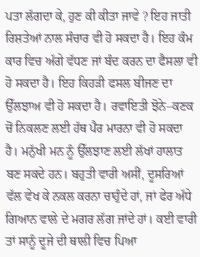ਪਤਾ ਲੱਗਦਾ ਕੇ, ਹੁਣ ਕੀ ਕੀਤਾ ਜਾਵੇ ? ਇਹ ਜਾਤੀ ਰਿਸ਼ਤੇਆਂ ਨਾਲ ਸੰਚਾਰ ਵੀ ਹੋ ਸਕਦਾ ਹੈ। ਇਹ ਕੰਮ ਕਾਰ ਵਿਚ ਅੱਗੇ ਵੱਧਣ ਜਾਂ ਬੰਦ ਕਰਨ ਦਾ ਫੈਸਲਾ ਵੀ ਹੋ ਸਕਦਾ ਹੈ। ਇਹ ਕਿਹੜੀ ਫਸਲ ਬੀਜਣ ਦਾ ਉੱਲਝਾਅ ਵੀ ਹੋ ਸਕਦਾ ਹੈ। ਰਵਾਇਤੀ ਝੋਨੇ–ਕਣਕ ਚੋਂ ਨਿਕਲਣ ਲਈ ਹੱਥ ਪੈਰ ਮਾਰਨਾ ਵੀ ਹੋ ਸਕਦਾ ਹੈ। ਮਨੁੱਖੀ ਮਨ ਨੂੰ ਉੱਲਝਾਣ ਲਈ ਲੱਖਾਂ ਹਾਲਾਤ ਬਣ ਸਕਦੇ ਹਨ। ਬਹੁਤੀ ਵਾਰੀ ਅਸੀਂ, ਦੂਸਰਿਆਂ ਵੱਲ ਵੇਖ ਕੇ ਨਕਲ ਕਰਨਾ ਚਾਹੁੰਦੇ ਹਾਂ, ਜਾਂ ਫੇਰ ਅੱਧੇ ਗਿਆਨ ਵਾਲੇ ਦੇ ਮਗਰ ਲੱਗ ਜਾਂਦੇ ਹਾਂ। ਕਈ ਵਾਰੀ ਤਾਂ ਸਾਨੂੰ ਦੂਜੇ ਦੀ ਥਾਲੀ ਵਿਚ ਪਿਆ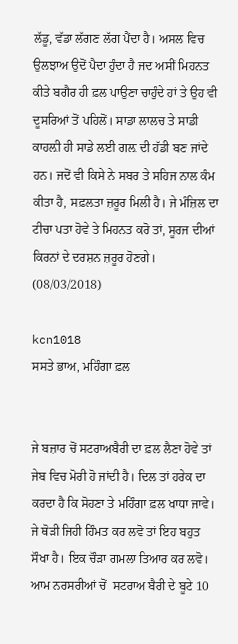ਲੱਡੂ, ਵੱਡਾ ਲੱਗਣ ਲੱਗ ਪੈਂਦਾ ਹੈ। ਅਸਲ ਵਿਚ ਉਲਝਾਅ ਉਦੋਂ ਪੈਦਾ ਹੁੰਦਾ ਹੈ ਜਦ ਅਸੀਂ ਮਿਹਨਤ ਕੀਤੇ ਬਗੈਰ ਹੀ ਫ਼ਲ ਪਾਉਣਾ ਚਾਹੁੰਦੇ ਹਾਂ ਤੇ ਉਹ ਵੀ ਦੂਸਰਿਆਂ ਤੋਂ ਪਹਿਲੋਂ। ਸਾਡਾ ਲਾਲਚ ਤੇ ਸਾਡੀ ਕਾਹਲ਼ੀ ਹੀ ਸਾਡੇ ਲਈ ਗਲ਼ ਦੀ ਹੱਡੀ ਬਣ ਜਾਂਦੇ ਹਨ। ਜਦੋਂ ਵੀ ਕਿਸੇ ਨੇ ਸਬਰ ਤੇ ਸਹਿਜ ਨਾਲ ਕੰਮ ਕੀਤਾ ਹੈ, ਸਫ਼ਲਤਾ ਜ਼ਰੂਰ ਮਿਲੀ ਹੈ। ਜੇ ਮੰਜ਼ਿਲ ਦਾ ਟੀਚਾ ਪਤਾ ਹੋਵੇ ਤੇ ਮਿਹਨਤ ਕਰੋ ਤਾਂ, ਸੂਰਜ ਦੀਆਂ ਕਿਰਨਾਂ ਦੇ ਦਰਸ਼ਨ ਜ਼ਰੂਰ ਹੋਣਗੇ। (08/03/2018)

kcn1018
ਸਸਤੇ ਭਾਅ, ਮਹਿੰਗਾ ਫ਼ਲ


ਜੇ ਬਜ਼ਾਰ ਚੋਂ ਸਟਰਾਅਬੈਰੀ ਦਾ ਫ਼ਲ ਲੈਣਾ ਹੋਵੇ ਤਾਂ ਜੇਬ ਵਿਚ ਮੋਰੀ ਹੋ ਜਾਂਦੀ ਹੈ। ਦਿਲ ਤਾਂ ਹਰੇਕ ਦਾ ਕਰਦਾ ਹੈ ਕਿ ਸੋਹਣਾ ਤੇ ਮਹਿੰਗਾ ਫ਼ਲ ਖਾਧਾ ਜਾਵੇ। ਜੇ ਥੋੜੀ ਜਿਹੀ ਹਿੰਮਤ ਕਰ ਲਵੋ ਤਾਂ ਇਹ ਬਹੁਤ ਸੌਖਾ ਹੈ। ਇਕ ਚੌੜਾ ਗਮਲਾ ਤਿਆਰ ਕਰ ਲਵੋ। ਆਮ ਨਰਸਰੀਆਂ ਚੋਂ  ਸਟਰਾਅ ਬੈਰੀ ਦੇ ਬੂਟੇ 10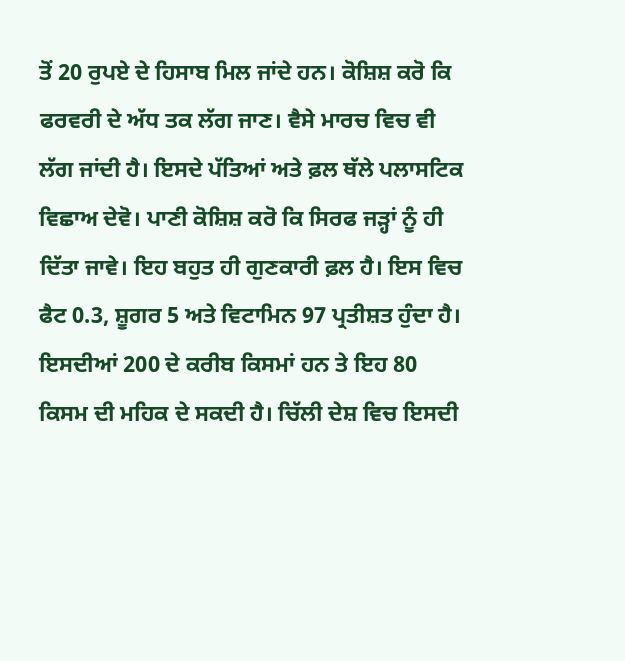ਤੋਂ 20 ਰੁਪਏ ਦੇ ਹਿਸਾਬ ਮਿਲ ਜਾਂਦੇ ਹਨ। ਕੋਸ਼ਿਸ਼ ਕਰੋ ਕਿ ਫਰਵਰੀ ਦੇ ਅੱਧ ਤਕ ਲੱਗ ਜਾਣ। ਵੈਸੇ ਮਾਰਚ ਵਿਚ ਵੀ ਲੱਗ ਜਾਂਦੀ ਹੈ। ਇਸਦੇ ਪੱਤਿਆਂ ਅਤੇ ਫ਼ਲ ਥੱਲੇ ਪਲਾਸਟਿਕ ਵਿਛਾਅ ਦੇਵੋ। ਪਾਣੀ ਕੋਸ਼ਿਸ਼ ਕਰੋ ਕਿ ਸਿਰਫ ਜੜ੍ਹਾਂ ਨੂੰ ਹੀ ਦਿੱਤਾ ਜਾਵੇ। ਇਹ ਬਹੁਤ ਹੀ ਗੁਣਕਾਰੀ ਫ਼ਲ ਹੈ। ਇਸ ਵਿਚ ਫੈਟ 0.3, ਸ਼ੂਗਰ 5 ਅਤੇ ਵਿਟਾਮਿਨ 97 ਪ੍ਰਤੀਸ਼ਤ ਹੁੰਦਾ ਹੈ। ਇਸਦੀਆਂ 200 ਦੇ ਕਰੀਬ ਕਿਸਮਾਂ ਹਨ ਤੇ ਇਹ 80 ਕਿਸਮ ਦੀ ਮਹਿਕ ਦੇ ਸਕਦੀ ਹੈ। ਚਿੱਲੀ ਦੇਸ਼ ਵਿਚ ਇਸਦੀ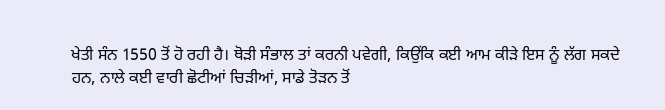ਖੇਤੀ ਸੰਨ 1550 ਤੋਂ ਹੋ ਰਹੀ ਹੈ। ਥੋੜੀ ਸੰਭਾਲ ਤਾਂ ਕਰਨੀ ਪਵੇਗੀ, ਕਿਉਂਕਿ ਕਈ ਆਮ ਕੀੜੇ ਇਸ ਨੂੰ ਲੱਗ ਸਕਦੇ ਹਨ, ਨਾਲੇ ਕਈ ਵਾਰੀ ਛੋਟੀਆਂ ਚਿੜੀਆਂ, ਸਾਡੇ ਤੋੜਨ ਤੋਂ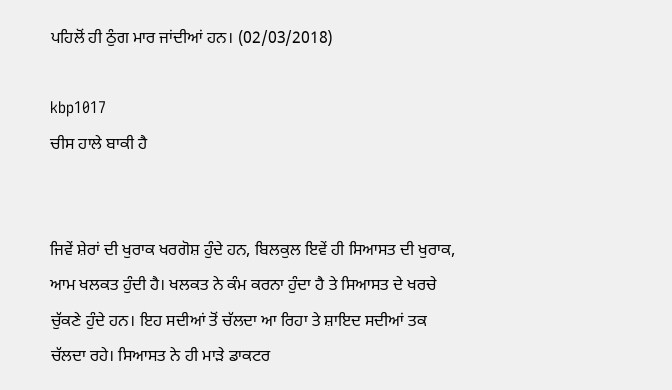ਪਹਿਲੋਂ ਹੀ ਠੁੰਗ ਮਾਰ ਜਾਂਦੀਆਂ ਹਨ। (02/03/2018)

kbp1017
ਚੀਸ ਹਾਲੇ ਬਾਕੀ ਹੈ


ਜਿਵੇਂ ਸ਼ੇਰਾਂ ਦੀ ਖੁਰਾਕ ਖਰਗੋਸ਼ ਹੁੰਦੇ ਹਨ, ਬਿਲਕੁਲ ਇਵੇਂ ਹੀ ਸਿਆਸਤ ਦੀ ਖੁਰਾਕ, ਆਮ ਖਲਕਤ ਹੁੰਦੀ ਹੈ। ਖਲਕਤ ਨੇ ਕੰਮ ਕਰਨਾ ਹੁੰਦਾ ਹੈ ਤੇ ਸਿਆਸਤ ਦੇ ਖਰਚੇ ਚੁੱਕਣੇ ਹੁੰਦੇ ਹਨ। ਇਹ ਸਦੀਆਂ ਤੋਂ ਚੱਲਦਾ ਆ ਰਿਹਾ ਤੇ ਸ਼ਾਇਦ ਸਦੀਆਂ ਤਕ ਚੱਲਦਾ ਰਹੇ। ਸਿਆਸਤ ਨੇ ਹੀ ਮਾੜੇ ਡਾਕਟਰ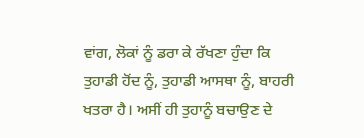ਵਾਂਗ, ਲੋਕਾਂ ਨੂੰ ਡਰਾ ਕੇ ਰੱਖਣਾ ਹੁੰਦਾ ਕਿ ਤੁਹਾਡੀ ਹੋਂਦ ਨੂੰ, ਤੁਹਾਡੀ ਆਸਥਾ ਨੂੰ, ਬਾਹਰੀ ਖਤਰਾ ਹੈ। ਅਸੀਂ ਹੀ ਤੁਹਾਨੂੰ ਬਚਾਉਣ ਦੇ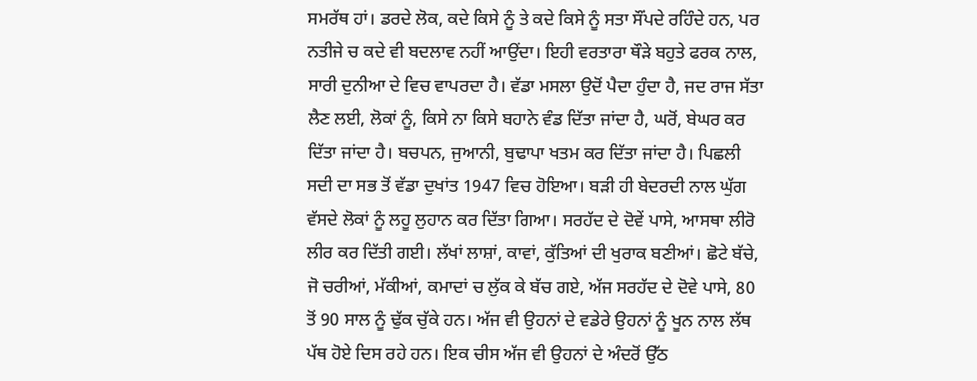ਸਮਰੱਥ ਹਾਂ। ਡਰਦੇ ਲੋਕ, ਕਦੇ ਕਿਸੇ ਨੂੰ ਤੇ ਕਦੇ ਕਿਸੇ ਨੂੰ ਸਤਾ ਸੌਂਪਦੇ ਰਹਿੰਦੇ ਹਨ, ਪਰ ਨਤੀਜੇ ਚ ਕਦੇ ਵੀ ਬਦਲਾਵ ਨਹੀਂ ਆਉਂਦਾ। ਇਹੀ ਵਰਤਾਰਾ ਥੌੜੇ ਬਹੁਤੇ ਫਰਕ ਨਾਲ, ਸਾਰੀ ਦੁਨੀਆ ਦੇ ਵਿਚ ਵਾਪਰਦਾ ਹੈ। ਵੱਡਾ ਮਸਲਾ ਉਦੋਂ ਪੈਦਾ ਹੁੰਦਾ ਹੈ, ਜਦ ਰਾਜ ਸੱਤਾ ਲੈਣ ਲਈ, ਲੋਕਾਂ ਨੂੰ, ਕਿਸੇ ਨਾ ਕਿਸੇ ਬਹਾਨੇ ਵੰਡ ਦਿੱਤਾ ਜਾਂਦਾ ਹੈ, ਘਰੋਂ, ਬੇਘਰ ਕਰ ਦਿੱਤਾ ਜਾਂਦਾ ਹੈ। ਬਚਪਨ, ਜੁਆਨੀ, ਬੁਢਾਪਾ ਖਤਮ ਕਰ ਦਿੱਤਾ ਜਾਂਦਾ ਹੈ। ਪਿਛਲੀ ਸਦੀ ਦਾ ਸਭ ਤੋਂ ਵੱਡਾ ਦੁਖਾਂਤ 1947 ਵਿਚ ਹੋਇਆ। ਬੜੀ ਹੀ ਬੇਦਰਦੀ ਨਾਲ ਘੁੱਗ ਵੱਸਦੇ ਲੋਕਾਂ ਨੂੰ ਲਹੂ ਲੁਹਾਨ ਕਰ ਦਿੱਤਾ ਗਿਆ। ਸਰਹੱਦ ਦੇ ਦੋਵੇਂ ਪਾਸੇ, ਆਸਥਾ ਲੀਰੋ ਲੀਰ ਕਰ ਦਿੱਤੀ ਗਈ। ਲੱਖਾਂ ਲਾਸ਼ਾਂ, ਕਾਵਾਂ, ਕੁੱਤਿਆਂ ਦੀ ਖੁਰਾਕ ਬਣੀਆਂ। ਛੋਟੇ ਬੱਚੇ, ਜੋ ਚਰੀਆਂ, ਮੱਕੀਆਂ, ਕਮਾਦਾਂ ਚ ਲੁੱਕ ਕੇ ਬੱਚ ਗਏ, ਅੱਜ ਸਰਹੱਦ ਦੇ ਦੋਵੇ ਪਾਸੇ, 80 ਤੋਂ 90 ਸਾਲ ਨੂੰ ਢੁੱਕ ਚੁੱਕੇ ਹਨ। ਅੱਜ ਵੀ ਉਹਨਾਂ ਦੇ ਵਡੇਰੇ ਉਹਨਾਂ ਨੂੰ ਖੂਨ ਨਾਲ ਲੱਥ ਪੱਥ ਹੋਏ ਦਿਸ ਰਹੇ ਹਨ। ਇਕ ਚੀਸ ਅੱਜ ਵੀ ਉਹਨਾਂ ਦੇ ਅੰਦਰੋਂ ਉੱਠ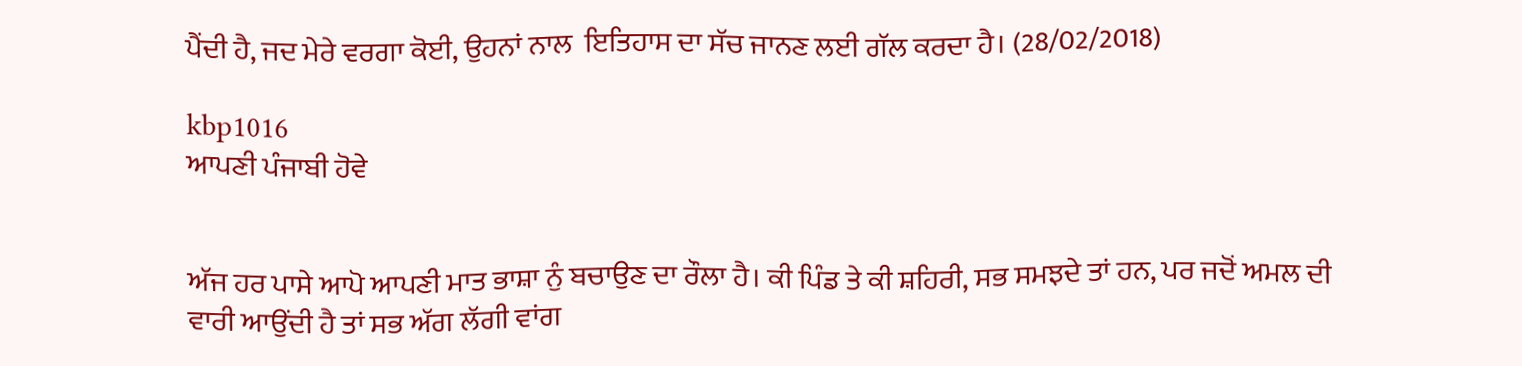ਪੈਂਦੀ ਹੈ, ਜਦ ਮੇਰੇ ਵਰਗਾ ਕੋਈ, ਉਹਨਾਂ ਨਾਲ  ਇਤਿਹਾਸ ਦਾ ਸੱਚ ਜਾਨਣ ਲਈ ਗੱਲ ਕਰਦਾ ਹੈ। (28/02/2018)

kbp1016
ਆਪਣੀ ਪੰਜਾਬੀ ਹੋਵੇ


ਅੱਜ ਹਰ ਪਾਸੇ ਆਪੋ ਆਪਣੀ ਮਾਤ ਭਾਸ਼ਾ ਨੁੰ ਬਚਾਉਣ ਦਾ ਰੌਲਾ ਹੈ। ਕੀ ਪਿੰਡ ਤੇ ਕੀ ਸ਼ਹਿਰੀ, ਸਭ ਸਮਝਦੇ ਤਾਂ ਹਨ, ਪਰ ਜਦੋਂ ਅਮਲ ਦੀ ਵਾਰੀ ਆਉਂਦੀ ਹੈ ਤਾਂ ਸਭ ਅੱਗ ਲੱਗੀ ਵਾਂਗ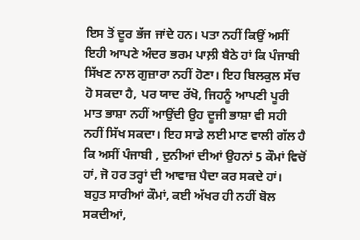ਇਸ ਤੋਂ ਦੂਰ ਭੱਜ ਜਾਂਦੇ ਹਨ। ਪਤਾ ਨਹੀਂ ਕਿਉਂ ਅਸੀਂ ਇਹੀ ਆਪਣੇ ਅੰਦਰ ਭਰਮ ਪਾਲ਼ੀ ਬੈਠੇ ਹਾਂ ਕਿ ਪੰਜਾਬੀ ਸਿੱਖਣ ਨਾਲ ਗੁਜ਼ਾਰਾ ਨਹੀਂ ਹੋਣਾ। ਇਹ ਬਿਲਕੁਲ ਸੱਚ ਹੋ ਸਕਦਾ ਹੈ, ਪਰ ਯਾਦ ਰੱਖੋ, ਜਿਹਨੂੰ ਆਪਣੀ ਪੂਰੀ ਮਾਤ ਭਾਸ਼ਾ ਨਹੀਂ ਆਉਂਦੀ ਉਹ ਦੂਜੀ ਭਾਸ਼ਾ ਵੀ ਸਹੀ ਨਹੀਂ ਸਿੱਖ ਸਕਦਾ। ਇਹ ਸਾਡੇ ਲਈ ਮਾਣ ਵਾਲੀ ਗੱਲ ਹੈ ਕਿ ਅਸੀਂ ਪੰਜਾਬੀ , ਦੁਨੀਆਂ ਦੀਆਂ ਉਹਨਾਂ 5 ਕੌਮਾਂ ਵਿਚੋਂ ਹਾਂ, ਜੋ ਹਰ ਤਰ੍ਹਾਂ ਦੀ ਆਵਾਜ਼ ਪੈਦਾ ਕਰ ਸਕਦੇ ਹਾਂ। ਬਹੁਤ ਸਾਰੀਆਂ ਕੌਮਾਂ, ਕਈ ਅੱਖਰ ਹੀ ਨਹੀਂ ਬੋਲ ਸਕਦੀਆਂ,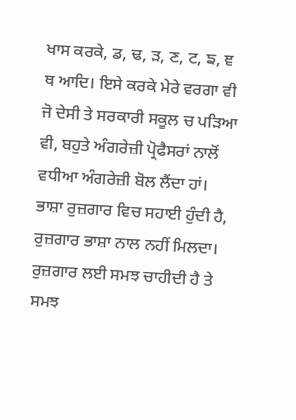ਖਾਸ ਕਰਕੇ, ਡ, ਢ, ੜ, ਣ, ਟ, ਙ, ਞ ਥ ਆਦਿ। ਇਸੇ ਕਰਕੇ ਮੇਰੇ ਵਰਗਾ ਵੀ ਜੋ ਦੇਸੀ ਤੇ ਸਰਕਾਰੀ ਸਕੂਲ ਚ ਪੜਿਆ ਵੀ, ਬਹੁਤੇ ਅੰਗਰੇਜ਼ੀ ਪ੍ਰੋਫੈਸਰਾਂ ਨਾਲੋਂ ਵਧੀਆ ਅੰਗਰੇਜ਼ੀ ਬੋਲ ਲੈਂਦਾ ਹਾਂ। ਭਾਸ਼ਾ ਰੁਜ਼ਗਾਰ ਵਿਚ ਸਹਾਈ ਹੁੰਦੀ ਹੈ, ਰੁਜ਼ਗਾਰ ਭਾਸ਼ਾ ਨਾਲ ਨਹੀਂ ਮਿਲਦਾ। ਰੁਜ਼ਗਾਰ ਲਈ ਸਮਝ ਚਾਹੀਦੀ ਹੈ ਤੇ ਸਮਝ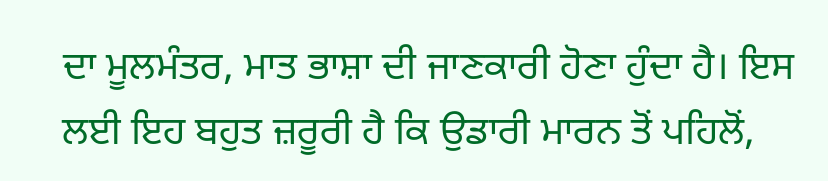ਦਾ ਮੂਲਮੰਤਰ, ਮਾਤ ਭਾਸ਼ਾ ਦੀ ਜਾਣਕਾਰੀ ਹੋਣਾ ਹੁੰਦਾ ਹੈ। ਇਸ ਲਈ ਇਹ ਬਹੁਤ ਜ਼ਰੂਰੀ ਹੈ ਕਿ ਉਡਾਰੀ ਮਾਰਨ ਤੋਂ ਪਹਿਲੋਂ,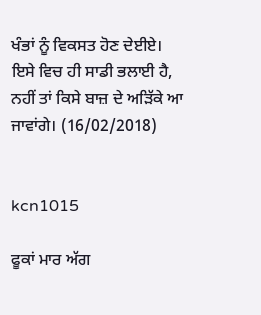ਖੰਭਾਂ ਨੂੰ ਵਿਕਸਤ ਹੋਣ ਦੇਈਏ। ਇਸੇ ਵਿਚ ਹੀ ਸਾਡੀ ਭਲਾਈ ਹੈ, ਨਹੀਂ ਤਾਂ ਕਿਸੇ ਬਾਜ਼ ਦੇ ਅੜਿੱਕੇ ਆ ਜਾਵਾਂਗੇ। (16/02/2018)


kcn1015

ਫੂਕਾਂ ਮਾਰ ਅੱਗ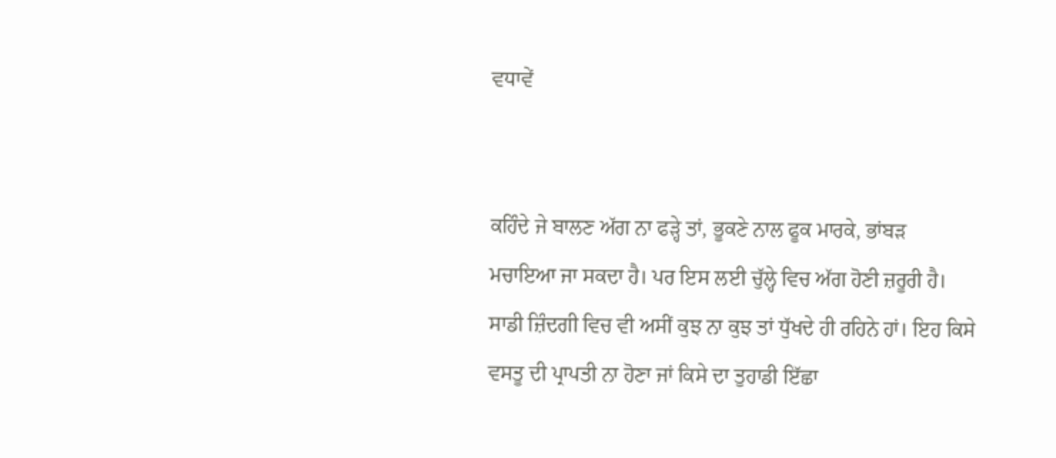ਵਧਾਵੇਂ


ਕਹਿੰਦੇ ਜੇ ਬਾਲਣ ਅੱਗ ਨਾ ਫੜ੍ਹੇ ਤਾਂ, ਭੂਕਣੇ ਨਾਲ ਫੂਕ ਮਾਰਕੇ, ਭਾਂਬੜ ਮਚਾਇਆ ਜਾ ਸਕਦਾ ਹੈ। ਪਰ ਇਸ ਲਈ ਚੁੱਲ੍ਹੇ ਵਿਚ ਅੱਗ ਹੋਣੀ ਜ਼ਰੂਰੀ ਹੈ। ਸਾਡੀ ਜ਼ਿੰਦਗੀ ਵਿਚ ਵੀ ਅਸੀਂ ਕੁਝ ਨਾ ਕੁਝ ਤਾਂ ਧੁੱਖਦੇ ਹੀ ਰਹਿਨੇ ਹਾਂ। ਇਹ ਕਿਸੇ ਵਸਤੂ ਦੀ ਪ੍ਰਾਪਤੀ ਨਾ ਹੋਣਾ ਜਾਂ ਕਿਸੇ ਦਾ ਤੁਹਾਡੀ ਇੱਛਾ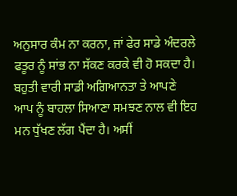ਅਨੁਸਾਰ ਕੰਮ ਨਾ ਕਰਨਾ, ਜਾਂ ਫੇਰ ਸਾਡੇ ਅੰਦਰਲੇ ਫਤੂਰ ਨੂੰ ਸਾਂਭ ਨਾ ਸੱਕਣ ਕਰਕੇ ਵੀ ਹੋ ਸਕਦਾ ਹੈ। ਬਹੁਤੀ ਵਾਰੀ ਸਾਡੀ ਅਗਿਆਨਤਾ ਤੇ ਆਪਣੇ ਆਪ ਨੂੰ ਬਾਹਲਾ ਸਿਆਣਾ ਸਮਝਣ ਨਾਲ ਵੀ ਇਹ ਮਨ ਧੁੱਖਣ ਲੱਗ ਪੈਂਦਾ ਹੈ। ਅਸੀਂ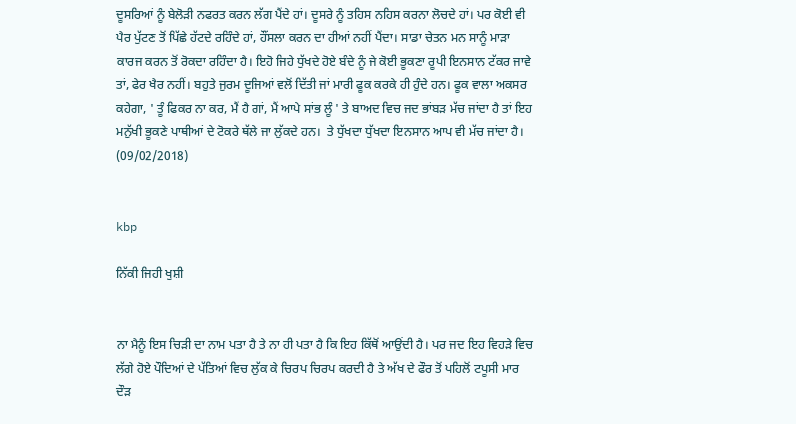ਦੂਸਰਿਆਂ ਨੂੰ ਬੇਲੋੜੀ ਨਫਰਤ ਕਰਨ ਲੱਗ ਪੈਂਦੇ ਹਾਂ। ਦੂਸਰੇ ਨੂੰ ਤਹਿਸ ਨਹਿਸ ਕਰਨਾ ਲੋਚਦੇ ਹਾਂ। ਪਰ ਕੋਈ ਵੀ ਪੈਰ ਪੁੱਟਣ ਤੋਂ ਪਿੱਛੇ ਹੱਟਦੇ ਰਹਿੰਦੇ ਹਾਂ, ਹੌਂਸਲਾ ਕਰਨ ਦਾ ਹੀਆਂ ਨਹੀਂ ਪੈਂਦਾ। ਸਾਡਾ ਚੇਤਨ ਮਨ ਸਾਨੂੰ ਮਾੜਾ ਕਾਰਜ ਕਰਨ ਤੋਂ ਰੋਕਦਾ ਰਹਿੰਦਾ ਹੈ। ਇਹੋ ਜਿਹੇ ਧੁੱਖਦੇ ਹੋਏ ਬੰਦੇ ਨੂੰ ਜੇ ਕੋਈ ਭੂਕਣਾ ਰੂਪੀ ਇਨਸਾਨ ਟੱਕਰ ਜਾਵੇ ਤਾਂ, ਫੇਰ ਖੈਰ ਨਹੀਂ। ਬਹੁਤੇ ਜੁਰਮ ਦੂਜਿਆਂ ਵਲੋਂ ਦਿੱਤੀ ਜਾਂ ਮਾਰੀ ਫੂਕ ਕਰਕੇ ਹੀ ਹੁੰਦੇ ਹਨ। ਫੂਕ ਵਾਲਾ ਅਕਸਰ ਕਹੇਗਾ, ' ਤੂੰ ਫਿਕਰ ਨਾ ਕਰ, ਮੈਂ ਹੈ ਗਾਂ, ਮੈਂ ਆਪੇ ਸਾਂਭ ਲੂੰ ' ਤੇ ਬਾਅਦ ਵਿਚ ਜਦ ਭਾਂਬੜ ਮੱਚ ਜਾਂਦਾ ਹੈ ਤਾਂ ਇਹ ਮਨੁੱਖੀ ਭੂਕਣੇ ਪਾਥੀਆਂ ਦੇ ਟੋਕਰੇ ਥੱਲੇ ਜਾ ਲੁੱਕਦੇ ਹਨ।  ਤੇ ਧੁੱਖਦਾ ਧੁੱਖਦਾ ਇਨਸਾਨ ਆਪ ਵੀ ਮੱਚ ਜਾਂਦਾ ਹੈ। (09/02/2018)


kbp

ਨਿੱਕੀ ਜਿਹੀ ਖੁਸ਼ੀ


ਨਾ ਮੈਨੂੰ ਇਸ ਚਿੜੀ ਦਾ ਨਾਮ ਪਤਾ ਹੈ ਤੇ ਨਾ ਹੀ ਪਤਾ ਹੈ ਕਿ ਇਹ ਕਿੱਥੋਂ ਆਉਂਦੀ ਹੈ। ਪਰ ਜਦ ਇਹ ਵਿਹੜੇ ਵਿਚ ਲੱਗੇ ਹੋਏ ਪੌਦਿਆਂ ਦੇ ਪੱਤਿਆਂ ਵਿਚ ਲੁੱਕ ਕੇ ਚਿਰਪ ਚਿਰਪ ਕਰਦੀ ਹੈ ਤੇ ਅੱਖ ਦੇ ਫੌਰ ਤੋਂ ਪਹਿਲੋਂ ਟਪੂਸੀ ਮਾਰ ਦੌੜ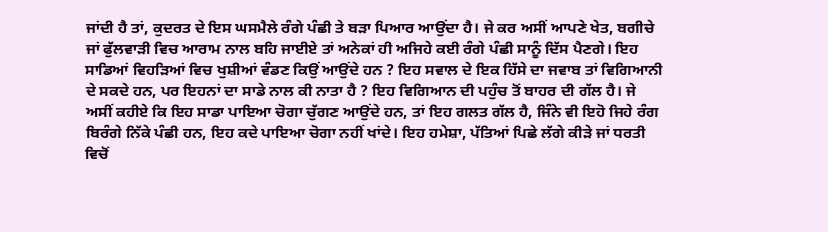ਜਾਂਦੀ ਹੈ ਤਾਂ, ਕੁਦਰਤ ਦੇ ਇਸ ਘਸਮੈਲੇ ਰੰਗੇ ਪੰਛੀ ਤੇ ਬੜਾ ਪਿਆਰ ਆਉਂਦਾ ਹੈ। ਜੇ ਕਰ ਅਸੀਂ ਆਪਣੇ ਖੇਤ, ਬਗੀਚੇ ਜਾਂ ਫੁੱਲਵਾੜੀ ਵਿਚ ਆਰਾਮ ਨਾਲ ਬਹਿ ਜਾਈਏ ਤਾਂ ਅਨੇਕਾਂ ਹੀ ਅਜਿਹੇ ਕਈ ਰੰਗੇ ਪੰਛੀ ਸਾਨੂੰ ਦਿੱਸ ਪੈਣਗੇ। ਇਹ ਸਾਡਿਆਂ ਵਿਹੜਿਆਂ ਵਿਚ ਖੁਸ਼ੀਆਂ ਵੰਡਣ ਕਿਉਂ ਆਉਂਦੇ ਹਨ ? ਇਹ ਸਵਾਲ ਦੇ ਇਕ ਹਿੱਸੇ ਦਾ ਜਵਾਬ ਤਾਂ ਵਿਗਿਆਨੀ ਦੇ ਸਕਦੇ ਹਨ, ਪਰ ਇਹਨਾਂ ਦਾ ਸਾਡੇ ਨਾਲ ਕੀ ਨਾਤਾ ਹੈ ? ਇਹ ਵਿਗਿਆਨ ਦੀ ਪਹੁੰਚ ਤੋਂ ਬਾਹਰ ਦੀ ਗੱਲ ਹੈ। ਜੇ ਅਸੀਂ ਕਹੀਏ ਕਿ ਇਹ ਸਾਡਾ ਪਾਇਆ ਚੋਗਾ ਚੁੱਗਣ ਆਉਂਦੇ ਹਨ, ਤਾਂ ਇਹ ਗਲਤ ਗੱਲ ਹੈ, ਜਿੰਨੇ ਵੀ ਇਹੋ ਜਿਹੇ ਰੰਗ ਬਿਰੰਗੇ ਨਿੱਕੇ ਪੰਛੀ ਹਨ, ਇਹ ਕਦੇ ਪਾਇਆ ਚੋਗਾ ਨਹੀਂ ਖਾਂਦੇ। ਇਹ ਹਮੇਸ਼ਾ, ਪੱਤਿਆਂ ਪਿਛੇ ਲੱਗੇ ਕੀੜੇ ਜਾਂ ਧਰਤੀ ਵਿਚੋਂ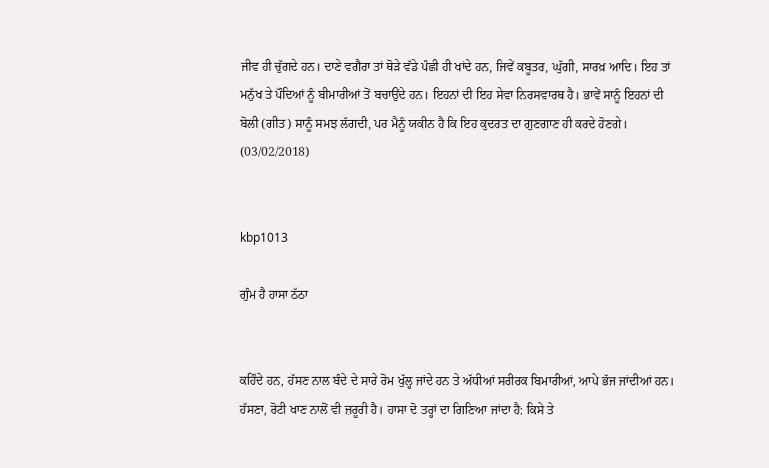ਜੀਵ ਹੀ ਚੁੱਗਦੇ ਹਨ। ਦਾਣੇ ਵਗੈਰਾ ਤਾਂ ਥੋੜੇ ਵੱਡੇ ਪੰਛੀ ਹੀ ਖਾਂਦੇ ਹਨ, ਜਿਵੇਂ ਕਬੂਤਰ, ਘੁੱਗੀ, ਸਾਰਖ਼ ਆਦਿ। ਇਹ ਤਾਂ ਮਨੁੱਖ ਤੇ ਪੌਦਿਆਂ ਨੂੰ ਬੀਮਾਰੀਆਂ ਤੋਂ ਬਚਾਉਂਦੇ ਹਨ। ਇਹਨਾਂ ਦੀ ਇਹ ਸੇਵਾ ਨਿਰਸਵਾਰਥ ਹੈ। ਭਾਵੇਂ ਸਾਨੂੰ ਇਹਨਾਂ ਦੀ ਬੋਲੀ (ਗੀਤ) ਸਾਨੂੰ ਸਮਝ ਲੱਗਦੀ, ਪਰ ਮੈਨੂੰ ਯਕੀਨ ਹੈ ਕਿ ਇਹ ਕੁਦਰਤ ਦਾ ਗੁਣਗਾਣ ਹੀ ਕਰਦੇ ਹੋਣਗੇ। (03/02/2018)


kbp1013

ਗੁੰਮ ਹੈ ਹਾਸਾ ਠੱਠਾ


ਕਹਿੰਦੇ ਹਨ, ਹੱਸਣ ਨਾਲ ਬੰਦੇ ਦੇ ਸਾਰੇ ਰੋਮ ਖੁੱਲ੍ਹ ਜਾਂਦੇ ਹਨ ਤੇ ਅੱਧੀਆਂ ਸਰੀਰਕ ਬਿਮਾਰੀਆਂ, ਆਪੇ ਭੱਜ ਜਾਂਦੀਆਂ ਹਨ। ਹੱਸਣਾ, ਰੋਟੀ ਖਾਣ ਨਾਲੋਂ ਵੀ ਜ਼ਰੂਰੀ ਹੈ। ਹਾਸਾ ਦੋ ਤਰ੍ਹਾਂ ਦਾ ਗਿਣਿਆ ਜਾਂਦਾ ਹੈ: ਕਿਸੇ ਤੇ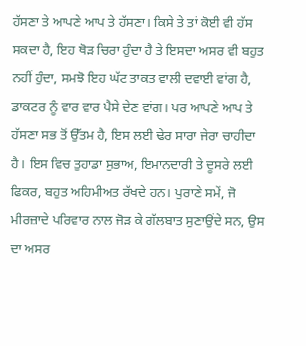ਹੱਸਣਾ ਤੇ ਆਪਣੇ ਆਪ ਤੇ ਹੱਸਣਾ। ਕਿਸੇ ਤੇ ਤਾਂ ਕੋਈ ਵੀ ਹੱਸ ਸਕਦਾ ਹੈ, ਇਹ ਥੋੜ ਚਿਰਾ ਹੁੰਦਾ ਹੈ ਤੇ ਇਸਦਾ ਅਸਰ ਵੀ ਬਹੁਤ ਨਹੀਂ ਹੁੰਦਾ, ਸਮਝੋ ਇਹ ਘੱਟ ਤਾਕਤ ਵਾਲੀ ਦਵਾਈ ਵਾਂਗ ਹੈ, ਡਾਕਟਰ ਨੂੰ ਵਾਰ ਵਾਰ ਪੈਸੇ ਦੇਣ ਵਾਂਗ। ਪਰ ਆਪਣੇ ਆਪ ਤੇ ਹੱਸਣਾ ਸਭ ਤੋਂ ਉੱਤਮ ਹੈ, ਇਸ ਲਈ ਢੇਰ ਸਾਰਾ ਜੇਰਾ ਚਾਹੀਦਾ ਹੈ। ਇਸ ਵਿਚ ਤੁਹਾਡਾ ਸੁਭਾਅ, ਇਮਾਨਦਾਰੀ ਤੇ ਦੂਸਰੇ ਲਈ ਫਿਕਰ, ਬਹੁਤ ਅਹਿਮੀਅਤ ਰੱਖਦੇ ਹਨ। ਪੁਰਾਣੇ ਸਮੇਂ, ਜੋ ਮੀਰਜ਼ਾਦੇ ਪਰਿਵਾਰ ਨਾਲ ਜੋੜ ਕੇ ਗੱਲਬਾਤ ਸੁਣਾਉਂਦੇ ਸਨ, ਉਸ ਦਾ ਅਸਰ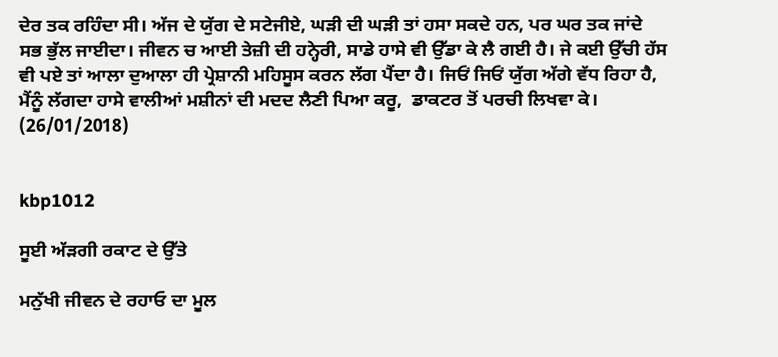ਦੇਰ ਤਕ ਰਹਿੰਦਾ ਸੀ। ਅੱਜ ਦੇ ਯੁੱਗ ਦੇ ਸਟੇਜੀਏ, ਘੜੀ ਦੀ ਘੜੀ ਤਾਂ ਹਸਾ ਸਕਦੇ ਹਨ, ਪਰ ਘਰ ਤਕ ਜਾਂਦੇ ਸਭ ਭੁੱਲ ਜਾਈਦਾ। ਜੀਵਨ ਚ ਆਈ ਤੇਜ਼ੀ ਦੀ ਹਨ੍ਹੇਰੀ, ਸਾਡੇ ਹਾਸੇ ਵੀ ਉੱਡਾ ਕੇ ਲੈ ਗਈ ਹੈ। ਜੇ ਕਈ ਉੱਚੀ ਹੱਸ ਵੀ ਪਏ ਤਾਂ ਆਲਾ ਦੁਆਲਾ ਹੀ ਪ੍ਰੇਸ਼ਾਨੀ ਮਹਿਸੂਸ ਕਰਨ ਲੱਗ ਪੈਂਦਾ ਹੈ। ਜਿਓਂ ਜਿਓਂ ਯੁੱਗ ਅੱਗੇ ਵੱਧ ਰਿਹਾ ਹੈ, ਮੈਂਨੂੰ ਲੱਗਦਾ ਹਾਸੇ ਵਾਲੀਆਂ ਮਸ਼ੀਨਾਂ ਦੀ ਮਦਦ ਲੈਣੀ ਪਿਆ ਕਰੂ,  ਡਾਕਟਰ ਤੋਂ ਪਰਚੀ ਲਿਖਵਾ ਕੇ। (26/01/2018)


kbp1012

ਸੂਈ ਅੱੜਗੀ ਰਕਾਟ ਦੇ ਉੱਤੇ

ਮਨੁੱਖੀ ਜੀਵਨ ਦੇ ਰਹਾਓ ਦਾ ਮੂਲ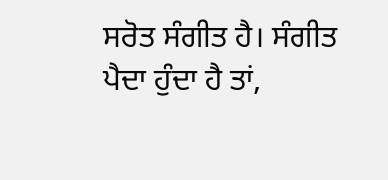ਸਰੋਤ ਸੰਗੀਤ ਹੈ। ਸੰਗੀਤ ਪੈਦਾ ਹੁੰਦਾ ਹੈ ਤਾਂ,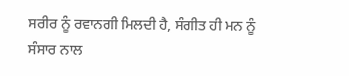ਸਰੀਰ ਨੂੰ ਰਵਾਨਗੀ ਮਿਲਦੀ ਹੈ, ਸੰਗੀਤ ਹੀ ਮਨ ਨੂੰ ਸੰਸਾਰ ਨਾਲ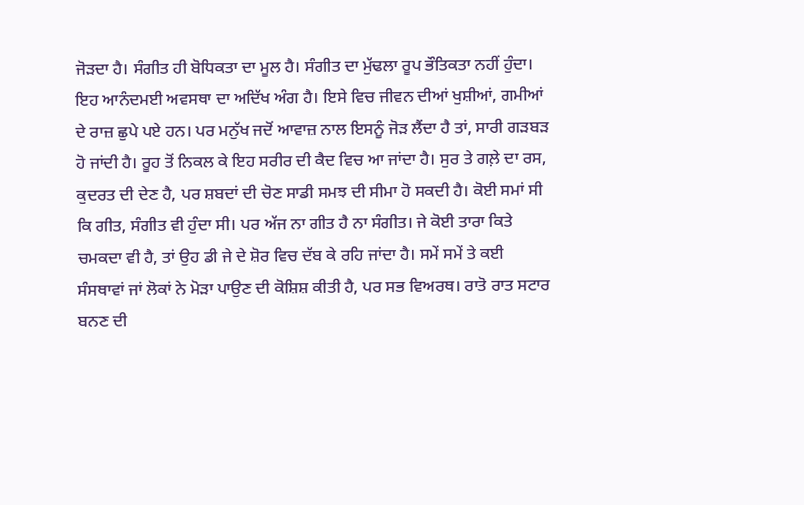ਜੋੜਦਾ ਹੈ। ਸੰਗੀਤ ਹੀ ਬੋਧਿਕਤਾ ਦਾ ਮੂਲ ਹੈ। ਸੰਗੀਤ ਦਾ ਮੁੱਢਲਾ ਰੂਪ ਭੌਤਿਕਤਾ ਨਹੀਂ ਹੁੰਦਾ। ਇਹ ਆਨੰਦਮਈ ਅਵਸਥਾ ਦਾ ਅਦਿੱਖ ਅੰਗ ਹੈ। ਇਸੇ ਵਿਚ ਜੀਵਨ ਦੀਆਂ ਖੁਸ਼ੀਆਂ, ਗਮੀਆਂ ਦੇ ਰਾਜ਼ ਛੁਪੇ ਪਏ ਹਨ। ਪਰ ਮਨੁੱਖ ਜਦੋਂ ਆਵਾਜ਼ ਨਾਲ ਇਸਨੂੰ ਜੋੜ ਲੈਂਦਾ ਹੈ ਤਾਂ, ਸਾਰੀ ਗੜਬੜ ਹੋ ਜਾਂਦੀ ਹੈ। ਰੂਹ ਤੋਂ ਨਿਕਲ ਕੇ ਇਹ ਸਰੀਰ ਦੀ ਕੈਦ ਵਿਚ ਆ ਜਾਂਦਾ ਹੈ। ਸੁਰ ਤੇ ਗਲ਼ੇ ਦਾ ਰਸ, ਕੁਦਰਤ ਦੀ ਦੇਣ ਹੈ, ਪਰ ਸ਼ਬਦਾਂ ਦੀ ਚੋਣ ਸਾਡੀ ਸਮਝ ਦੀ ਸੀਮਾ ਹੋ ਸਕਦੀ ਹੈ। ਕੋਈ ਸਮਾਂ ਸੀ ਕਿ ਗੀਤ, ਸੰਗੀਤ ਵੀ ਹੁੰਦਾ ਸੀ। ਪਰ ਅੱਜ ਨਾ ਗੀਤ ਹੈ ਨਾ ਸੰਗੀਤ। ਜੇ ਕੋਈ ਤਾਰਾ ਕਿਤੇ ਚਮਕਦਾ ਵੀ ਹੈ, ਤਾਂ ਉਹ ਡੀ ਜੇ ਦੇ ਸ਼ੋਰ ਵਿਚ ਦੱਬ ਕੇ ਰਹਿ ਜਾਂਦਾ ਹੈ। ਸਮੇਂ ਸਮੇਂ ਤੇ ਕਈ ਸੰਸਥਾਵਾਂ ਜਾਂ ਲੋਕਾਂ ਨੇ ਮੋੜਾ ਪਾਉਣ ਦੀ ਕੋਸ਼ਿਸ਼ ਕੀਤੀ ਹੈ, ਪਰ ਸਭ ਵਿਅਰਥ। ਰਾਤੋ ਰਾਤ ਸਟਾਰ ਬਨਣ ਦੀ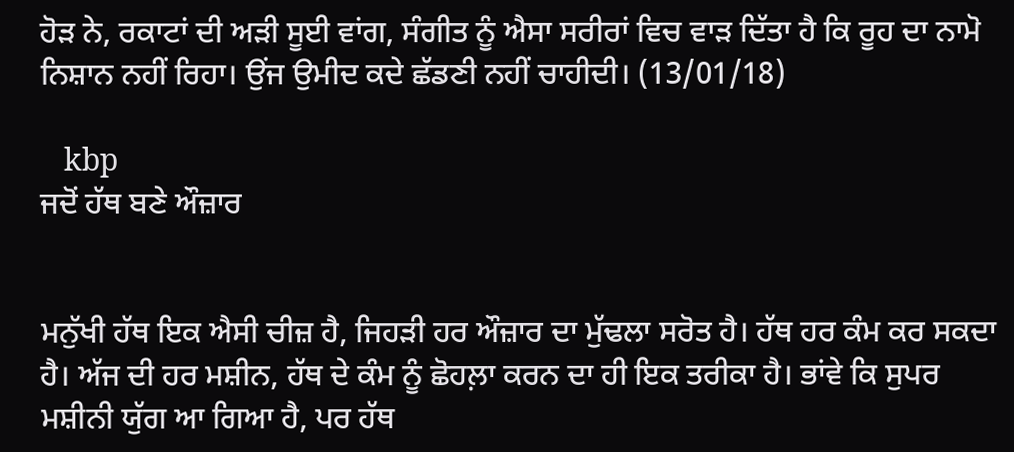ਹੋੜ ਨੇ, ਰਕਾਟਾਂ ਦੀ ਅੜੀ ਸੂਈ ਵਾਂਗ, ਸੰਗੀਤ ਨੂੰ ਐਸਾ ਸਰੀਰਾਂ ਵਿਚ ਵਾੜ ਦਿੱਤਾ ਹੈ ਕਿ ਰੂਹ ਦਾ ਨਾਮੋ ਨਿਸ਼ਾਨ ਨਹੀਂ ਰਿਹਾ। ਉਂਜ ਉਮੀਦ ਕਦੇ ਛੱਡਣੀ ਨਹੀਂ ਚਾਹੀਦੀ। (13/01/18)

   kbp
ਜਦੋਂ ਹੱਥ ਬਣੇ ਔਜ਼ਾਰ


ਮਨੁੱਖੀ ਹੱਥ ਇਕ ਐਸੀ ਚੀਜ਼ ਹੈ, ਜਿਹੜੀ ਹਰ ਔਜ਼ਾਰ ਦਾ ਮੁੱਢਲਾ ਸਰੋਤ ਹੈ। ਹੱਥ ਹਰ ਕੰਮ ਕਰ ਸਕਦਾ ਹੈ। ਅੱਜ ਦੀ ਹਰ ਮਸ਼ੀਨ, ਹੱਥ ਦੇ ਕੰਮ ਨੂੰ ਛੋਹਲ਼ਾ ਕਰਨ ਦਾ ਹੀ ਇਕ ਤਰੀਕਾ ਹੈ। ਭਾਂਵੇ ਕਿ ਸੁਪਰ ਮਸ਼ੀਨੀ ਯੁੱਗ ਆ ਗਿਆ ਹੈ, ਪਰ ਹੱਥ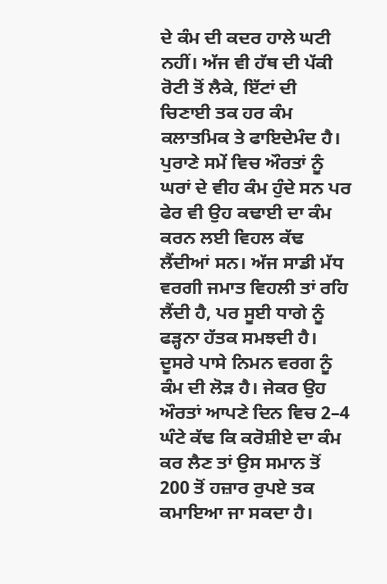ਦੇ ਕੰਮ ਦੀ ਕਦਰ ਹਾਲੇ ਘਟੀ ਨਹੀਂ। ਅੱਜ ਵੀ ਹੱਥ ਦੀ ਪੱਕੀ ਰੋਟੀ ਤੋਂ ਲੈਕੇ, ਇੱਟਾਂ ਦੀ ਚਿਣਾਈ ਤਕ ਹਰ ਕੰਮ ਕਲਾਤਮਿਕ ਤੇ ਫਾਇਦੇਮੰਦ ਹੈ। ਪੁਰਾਣੇ ਸਮੇਂ ਵਿਚ ਔਰਤਾਂ ਨੂੰ ਘਰਾਂ ਦੇ ਵੀਹ ਕੰਮ ਹੁੰਦੇ ਸਨ ਪਰ ਫੇਰ ਵੀ ਉਹ ਕਢਾਈ ਦਾ ਕੰਮ ਕਰਨ ਲਈ ਵਿਹਲ ਕੱਢ ਲੈਂਦੀਆਂ ਸਨ। ਅੱਜ ਸਾਡੀ ਮੱਧ ਵਰਗੀ ਜਮਾਤ ਵਿਹਲੀ ਤਾਂ ਰਹਿ ਲੈਂਦੀ ਹੈ, ਪਰ ਸੂਈ ਧਾਗੇ ਨੂੰ ਫੜ੍ਹਨਾ ਹੱਤਕ ਸਮਝਦੀ ਹੈ। ਦੂਸਰੇ ਪਾਸੇ ਨਿਮਨ ਵਰਗ ਨੂੰ ਕੰਮ ਦੀ ਲੋੜ ਹੈ। ਜੇਕਰ ਉਹ ਔਰਤਾਂ ਆਪਣੇ ਦਿਨ ਵਿਚ 2–4 ਘੰਟੇ ਕੱਢ ਕਿ ਕਰੋਸ਼ੀਏ ਦਾ ਕੰਮ ਕਰ ਲੈਣ ਤਾਂ ਉਸ ਸਮਾਨ ਤੋਂ 200 ਤੋਂ ਹਜ਼ਾਰ ਰੁਪਏ ਤਕ ਕਮਾਇਆ ਜਾ ਸਕਦਾ ਹੈ।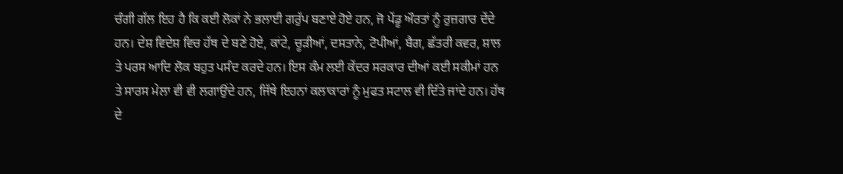ਚੰਗੀ ਗੱਲ ਇਹ ਹੈ ਕਿ ਕਈ ਲੋਕਾਂ ਨੇ ਭਲਾਈ ਗਰੁੱਪ ਬਣਾਏ ਹੋਏ ਹਨ, ਜੋ ਪੇਂਡੂ ਔਰਤਾਂ ਨੂੰ ਰੁਜ਼ਗਾਰ ਦੇਂਦੇ ਹਨ। ਦੇਸ਼ ਵਿਦੇਸ਼ ਵਿਚ ਹੱਥ ਦੇ ਬਣੇ ਹੋਏ, ਕਾਂਟੇ, ਚੂੜੀਆਂ, ਦਸਤਾਨੇ, ਟੋਪੀਆਂ, ਬੈਗ, ਛੱਤਰੀ ਕਵਰ, ਸ਼ਾਲ ਤੇ ਪਰਸ ਆਦਿ ਲੋਕ ਬਹੁਤ ਪਸੰਦ ਕਰਦੇ ਹਨ। ਇਸ ਕੰਮ ਲਈ ਕੇਂਦਰ ਸਰਕਾਰ ਦੀਆਂ ਕਈ ਸਕੀਮਾਂ ਹਨ ਤੇ ਸਾਰਸ ਮੇਲਾ ਵੀ ਵੀ ਲਗਾਉਂਦੇ ਹਨ, ਜਿੱਥੇ ਇਹਨਾਂ ਕਲਾਕਾਰਾਂ ਨੂੰ ਮੁਫਤ ਸਟਾਲ ਵੀ ਦਿੱਤੇ ਜਾਂਦੇ ਹਨ। ਹੱਥ ਦੇ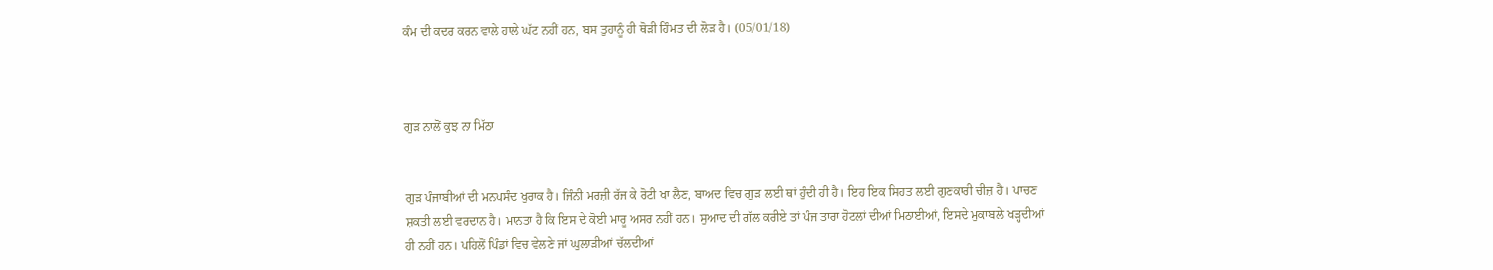ਕੰਮ ਦੀ ਕਦਰ ਕਰਨ ਵਾਲੇ ਹਾਲੇ ਘੱਟ ਨਹੀਂ ਹਨ, ਬਸ ਤੁਹਾਨੂੰ ਹੀ ਥੋੜੀ ਹਿੰਮਤ ਦੀ ਲੋੜ ਹੈ। (05/01/18)



ਗੁੜ ਨਾਲੋਂ ਕੁਝ ਨਾ ਮਿੱਠਾ


ਗੁੜ ਪੰਜਾਬੀਆਂ ਦੀ ਮਨਪਸੰਦ ਖੁਰਾਕ ਹੈ। ਜਿੰਨੀ ਮਰਜ਼ੀ ਰੱਜ ਕੇ ਰੋਟੀ ਖਾ ਲੈਣ, ਬਾਅਦ ਵਿਚ ਗੁੜ ਲਈ ਥਾਂ ਹੁੰਦੀ ਹੀ ਹੈ। ਇਹ ਇਕ ਸਿਹਤ ਲਈ ਗੁਣਕਾਰੀ ਚੀਜ਼ ਹੈ। ਪਾਚਣ ਸ਼ਕਤੀ ਲਈ ਵਰਦਾਨ ਹੈ। ਮਾਨਤਾ ਹੈ ਕਿ ਇਸ ਦੇ ਕੋਈ ਮਾਰੂ ਅਸਰ ਨਹੀਂ ਹਨ। ਸੁਆਦ ਦੀ ਗੱਲ ਕਰੀਏ ਤਾਂ ਪੰਜ ਤਾਰਾ ਹੋਟਲਾਂ ਦੀਆਂ ਮਿਠਾਈਆਂ, ਇਸਦੇ ਮੁਕਾਬਲੇ ਖੜ੍ਹਦੀਆਂ ਹੀ ਨਹੀਂ ਹਨ। ਪਹਿਲੋਂ ਪਿੰਡਾਂ ਵਿਚ ਵੇਲਣੇ ਜਾਂ ਘੁਲਾੜੀਆਂ ਚੱਲਦੀਆਂ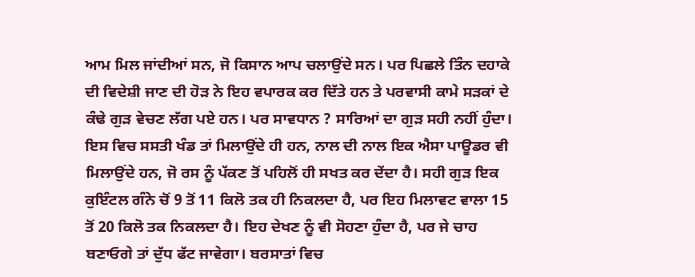ਆਮ ਮਿਲ ਜਾਂਦੀਆਂ ਸਨ, ਜੋ ਕਿਸਾਨ ਆਪ ਚਲਾਉਂਦੇ ਸਨ। ਪਰ ਪਿਛਲੇ ਤਿੰਨ ਦਹਾਕੇ ਦੀ ਵਿਦੇਸ਼ੀ ਜਾਣ ਦੀ ਹੋੜ ਨੇ ਇਹ ਵਪਾਰਕ ਕਰ ਦਿੱਤੇ ਹਨ ਤੇ ਪਰਵਾਸੀ ਕਾਮੇ ਸੜਕਾਂ ਦੇ ਕੰਢੇ ਗੁੜ ਵੇਚਣ ਲੱਗ ਪਏ ਹਨ। ਪਰ ਸਾਵਧਾਨ ? ਸਾਰਿਆਂ ਦਾ ਗੁੜ ਸਹੀ ਨਹੀਂ ਹੁੰਦਾ। ਇਸ ਵਿਚ ਸਸਤੀ ਖੰਡ ਤਾਂ ਮਿਲਾਉਂਦੇ ਹੀ ਹਨ, ਨਾਲ ਦੀ ਨਾਲ ਇਕ ਐਸਾ ਪਾਊਡਰ ਵੀ ਮਿਲਾਉਂਦੇ ਹਨ, ਜੋ ਰਸ ਨੂੰ ਪੱਕਣ ਤੋਂ ਪਹਿਲੋਂ ਹੀ ਸਖਤ ਕਰ ਦੇਂਦਾ ਹੈ। ਸਹੀ ਗੁੜ ਇਕ ਕੁਇੰਟਲ ਗੰਨੇ ਚੋਂ 9 ਤੋਂ 11 ਕਿਲੋ ਤਕ ਹੀ ਨਿਕਲਦਾ ਹੈ, ਪਰ ਇਹ ਮਿਲਾਵਟ ਵਾਲਾ 15 ਤੋਂ 20 ਕਿਲੋ ਤਕ ਨਿਕਲਦਾ ਹੈ। ਇਹ ਦੇਖਣ ਨੂੰ ਵੀ ਸੋਹਣਾ ਹੁੰਦਾ ਹੈ, ਪਰ ਜੇ ਚਾਹ ਬਣਾਓਗੇ ਤਾਂ ਦੁੱਧ ਫੱਟ ਜਾਵੇਗਾ। ਬਰਸਾਤਾਂ ਵਿਚ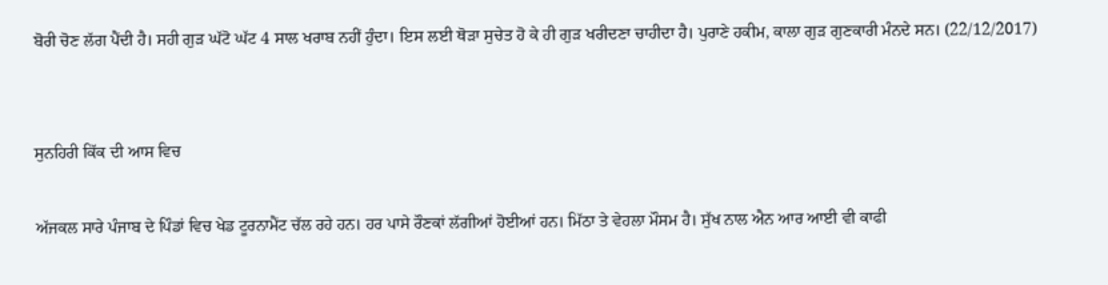ਬੋਰੀ ਚੋਣ ਲੱਗ ਪੈਂਦੀ ਹੈ। ਸਹੀ ਗੁੜ ਘੱਟੋ ਘੱਟ 4 ਸਾਲ ਖਰਾਬ ਨਹੀਂ ਹੁੰਦਾ। ਇਸ ਲਈ ਥੋੜਾ ਸੁਚੇਤ ਹੋ ਕੇ ਹੀ ਗੁੜ ਖਰੀਦਣਾ ਚਾਹੀਦਾ ਹੈ। ਪੁਰਾਣੇ ਹਕੀਮ, ਕਾਲਾ ਗੁੜ ਗੁਣਕਾਰੀ ਮੰਨਦੇ ਸਨ। (22/12/2017)


ਸੁਨਹਿਰੀ ਕਿੱਕ ਦੀ ਆਸ ਵਿਚ

ਅੱਜਕਲ ਸਾਰੇ ਪੰਜਾਬ ਦੇ ਪਿੰਡਾਂ ਵਿਚ ਖੇਡ ਟੂਰਨਾਮੈਂਟ ਚੱਲ ਰਹੇ ਹਨ। ਹਰ ਪਾਸੇ ਰੌਣਕਾਂ ਲੱਗੀਆਂ ਹੋਈਆਂ ਹਨ। ਮਿੱਠਾ ਤੇ ਵੇਹਲਾ ਮੌਸਮ ਹੈ। ਸੁੱਖ ਨਾਲ ਐਨ ਆਰ ਆਈ ਵੀ ਕਾਫੀ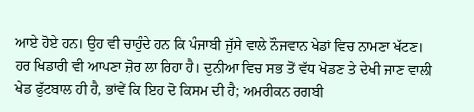ਆਏ ਹੋਏ ਹਨ। ਉਹ ਵੀ ਚਾਹੁੰਦੇ ਹਨ ਕਿ ਪੰਜਾਬੀ ਜੁੱਸੇ ਵਾਲੇ ਨੌਜਵਾਨ ਖੇਡਾਂ ਵਿਚ ਨਾਮਣਾ ਖੱਟਣ। ਹਰ ਖਿਡਾਰੀ ਵੀ ਆਪਣਾ ਜ਼ੋਰ ਲਾ ਰਿਹਾ ਹੈ। ਦੁਨੀਆ ਵਿਚ ਸਭ ਤੋਂ ਵੱਧ ਖੋਡਣ ਤੇ ਦੇਖੀ ਜਾਣ ਵਾਲੀ ਖੇਡ ਫੁੱਟਬਾਲ ਹੀ ਹੈ, ਭਾਂਵੇਂ ਕਿ ਇਹ ਦੋ ਕਿਸਮ ਦੀ ਹੈ; ਅਮਰੀਕਨ ਰਗਬੀ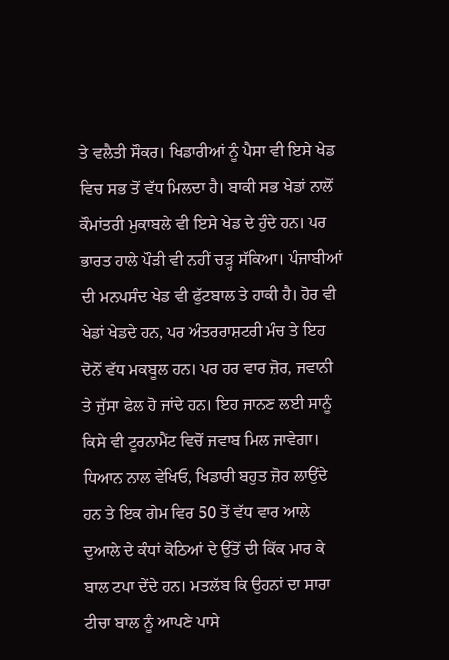ਤੇ ਵਲੈਤੀ ਸੌਕਰ। ਖਿਡਾਰੀਆਂ ਨੂੰ ਪੈਸਾ ਵੀ ਇਸੇ ਖੇਡ ਵਿਚ ਸਭ ਤੋਂ ਵੱਧ ਮਿਲਦਾ ਹੈ। ਬਾਕੀ ਸਭ ਖੇਡਾਂ ਨਾਲੋਂ ਕੌਮਾਂਤਰੀ ਮੁਕਾਬਲੇ ਵੀ ਇਸੇ ਖੇਡ ਦੇ ਹੁੰਦੇ ਹਨ। ਪਰ ਭਾਰਤ ਹਾਲੇ ਪੌੜੀ ਵੀ ਨਹੀਂ ਚੜ੍ਹ ਸੱਕਿਆ। ਪੰਜਾਬੀਆਂ ਦੀ ਮਨਪਸੰਦ ਖੇਡ ਵੀ ਫੁੱਟਬਾਲ ਤੇ ਹਾਕੀ ਹੈ। ਹੋਰ ਵੀ ਖੇਡਾਂ ਖੇਡਦੇ ਹਨ, ਪਰ ਅੰਤਰਰਾਸ਼ਟਰੀ ਮੰਚ ਤੇ ਇਹ ਦੋਨੋਂ ਵੱਧ ਮਕਬੂਲ ਹਨ। ਪਰ ਹਰ ਵਾਰ ਜ਼ੋਰ, ਜਵਾਨੀ ਤੇ ਜੁੱਸਾ ਫੇਲ ਹੋ ਜਾਂਦੇ ਹਨ। ਇਹ ਜਾਨਣ ਲਈ ਸਾਨੂੰ ਕਿਸੇ ਵੀ ਟੂਰਨਾਮੈਂਟ ਵਿਚੋਂ ਜਵਾਬ ਮਿਲ ਜਾਵੇਗਾ। ਧਿਆਨ ਨਾਲ ਵੇਖਿਓ, ਖਿਡਾਰੀ ਬਹੁਤ ਜ਼ੋਰ ਲਾਉਂਦੇ ਹਨ ਤੇ ਇਕ ਗੇਮ ਵਿਰ 50 ਤੋਂ ਵੱਧ ਵਾਰ ਆਲੇ ਦੁਆਲੇ ਦੇ ਕੰਧਾਂ ਕੋਠਿਆਂ ਦੇ ਉੱਤੋਂ ਦੀ ਕਿੱਕ ਮਾਰ ਕੇ ਬਾਲ ਟਪਾ ਦੇਂਦੇ ਹਨ। ਮਤਲੱਬ ਕਿ ਉਹਨਾਂ ਦਾ ਸਾਰਾ ਟੀਚਾ ਬਾਲ ਨੂੰ ਆਪਣੇ ਪਾਸੇ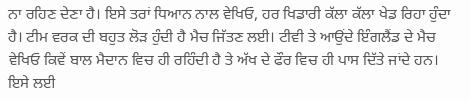ਨਾ ਰਹਿਣ ਦੇਣਾ ਹੈ। ਇਸੇ ਤਰਾਂ ਧਿਆਨ ਨਾਲ ਵੇਖਿਓ, ਹਰ ਖਿਡਾਰੀ ਕੱਲਾ ਕੱਲਾ ਖੇਡ ਰਿਹਾ ਹੁੰਦਾ ਹੈ। ਟੀਮ ਵਰਕ ਦੀ ਬਹੁਤ ਲੋੜ ਹੁੰਦੀ ਹੈ ਮੈਚ ਜਿੱਤਣ ਲਈ। ਟੀਵੀ ਤੇ ਆਉਂਦੇ ਇੰਗਲੈਂਡ ਦੇ ਮੈਚ ਵੇਖਿਓ ਕਿਵੇਂ ਬਾਲ ਮੈਦਾਨ ਵਿਚ ਹੀ ਰਹਿੰਦੀ ਹੈ ਤੇ ਅੱਖ ਦੇ ਫੌਰ ਵਿਚ ਹੀ ਪਾਸ ਦਿੱਤੇ ਜਾਂਦੇ ਹਨ। ਇਸੇ ਲਈ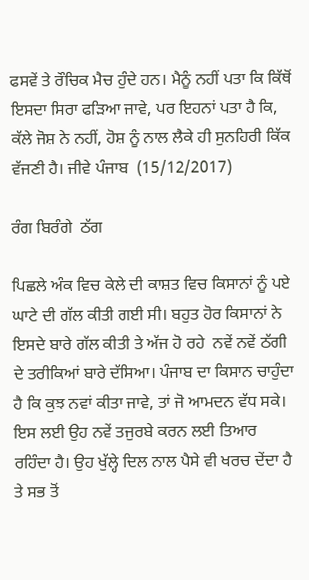ਫਸਵੇਂ ਤੇ ਰੌਚਿਕ ਮੈਚ ਹੁੰਦੇ ਹਨ। ਮੈਨੂੰ ਨਹੀਂ ਪਤਾ ਕਿ ਕਿੱਥੋਂ ਇਸਦਾ ਸਿਰਾ ਫੜਿਆ ਜਾਵੇ, ਪਰ ਇਹਨਾਂ ਪਤਾ ਹੈ ਕਿ, ਕੱਲੇ ਜੋਸ਼ ਨੇ ਨਹੀਂ, ਹੋਸ਼ ਨੂੰ ਨਾਲ ਲੈਕੇ ਹੀ ਸੁਨਹਿਰੀ ਕਿੱਕ ਵੱਜਣੀ ਹੈ। ਜੀਵੇ ਪੰਜਾਬ  (15/12/2017)

ਰੰਗ ਬਿਰੰਗੇ  ਠੱਗ

ਪਿਛਲੇ ਅੰਕ ਵਿਚ ਕੇਲੇ ਦੀ ਕਾਸ਼ਤ ਵਿਚ ਕਿਸਾਨਾਂ ਨੂੰ ਪਏ ਘਾਟੇ ਦੀ ਗੱਲ ਕੀਤੀ ਗਈ ਸੀ। ਬਹੁਤ ਹੋਰ ਕਿਸਾਨਾਂ ਨੇ ਇਸਦੇ ਬਾਰੇ ਗੱਲ ਕੀਤੀ ਤੇ ਅੱਜ ਹੋ ਰਹੇ  ਨਵੇਂ ਨਵੇਂ ਠੱਗੀ ਦੇ ਤਰੀਕਿਆਂ ਬਾਰੇ ਦੱਸਿਆ। ਪੰਜਾਬ ਦਾ ਕਿਸਾਨ ਚਾਹੁੰਦਾ ਹੈ ਕਿ ਕੁਝ ਨਵਾਂ ਕੀਤਾ ਜਾਵੇ, ਤਾਂ ਜੋ ਆਮਦਨ ਵੱਧ ਸਕੇ। ਇਸ ਲਈ ਉਹ ਨਵੇਂ ਤਜੁਰਬੇ ਕਰਨ ਲਈ ਤਿਆਰ ਰਹਿੰਦਾ ਹੈ। ਉਹ ਖੁੱਲ੍ਹੇ ਦਿਲ ਨਾਲ ਪੈਸੇ ਵੀ ਖਰਚ ਦੇਂਦਾ ਹੈ ਤੇ ਸਭ ਤੋਂ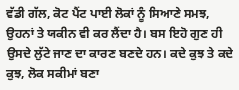ਵੱਡੀ ਗੱਲ, ਕੋਟ ਪੈਂਟ ਪਾਈ ਲੋਕਾਂ ਨੂੰ ਸਿਆਣੇ ਸਮਝ, ਉਹਨਾਂ ਤੇ ਯਕੀਨ ਵੀ ਕਰ ਲੈਂਦਾ ਹੈ। ਬਸ ਇਹੋ ਗੁਣ ਹੀ ਉਸਦੇ ਲੁੱਟੇ ਜਾਣ ਦਾ ਕਾਰਣ ਬਣਦੇ ਹਨ। ਕਦੇ ਕੁਝ ਤੇ ਕਦੇ ਕੁਝ, ਲੋਕ ਸਕੀਮਾਂ ਬਣਾ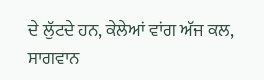ਦੇ ਲੁੱਟਦੇ ਹਨ, ਕੇਲੇਆਂ ਵਾਂਗ ਅੱਜ ਕਲ, ਸਾਗਵਾਨ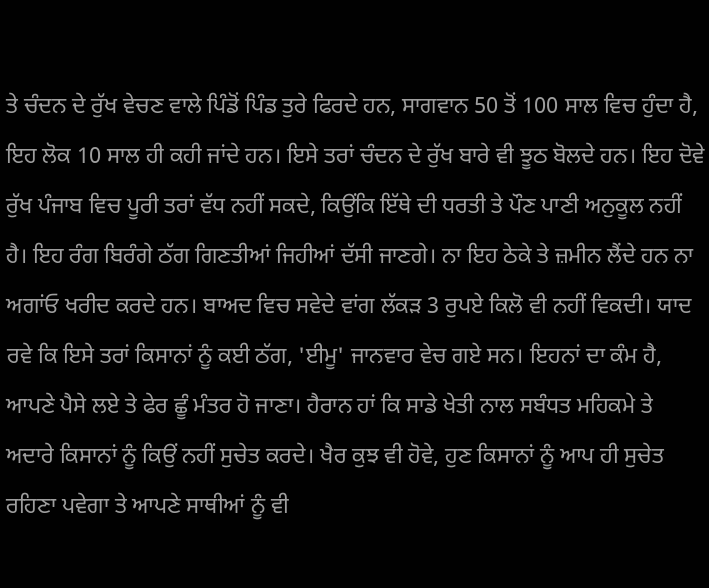ਤੇ ਚੰਦਨ ਦੇ ਰੁੱਖ ਵੇਚਣ ਵਾਲੇ ਪਿੰਡੋਂ ਪਿੰਡ ਤੁਰੇ ਫਿਰਦੇ ਹਨ, ਸਾਗਵਾਨ 50 ਤੋਂ 100 ਸਾਲ ਵਿਚ ਹੁੰਦਾ ਹੈ, ਇਹ ਲੋਕ 10 ਸਾਲ ਹੀ ਕਹੀ ਜਾਂਦੇ ਹਨ। ਇਸੇ ਤਰਾਂ ਚੰਦਨ ਦੇ ਰੁੱਖ ਬਾਰੇ ਵੀ ਝੂਠ ਬੋਲਦੇ ਹਨ। ਇਹ ਦੋਵੇ ਰੁੱਖ ਪੰਜਾਬ ਵਿਚ ਪੂਰੀ ਤਰਾਂ ਵੱਧ ਨਹੀਂ ਸਕਦੇ, ਕਿਉਂਕਿ ਇੱਥੇ ਦੀ ਧਰਤੀ ਤੇ ਪੌਣ ਪਾਣੀ ਅਨੁਕੂਲ ਨਹੀਂ ਹੈ। ਇਹ ਰੰਗ ਬਿਰੰਗੇ ਠੱਗ ਗਿਣਤੀਆਂ ਜਿਹੀਆਂ ਦੱਸੀ ਜਾਣਗੇ। ਨਾ ਇਹ ਠੇਕੇ ਤੇ ਜ਼ਮੀਨ ਲੈਂਦੇ ਹਨ ਨਾ ਅਗਾਂਓ ਖਰੀਦ ਕਰਦੇ ਹਨ। ਬਾਅਦ ਵਿਚ ਸਵੇਦੇ ਵਾਂਗ ਲੱਕੜ 3 ਰੁਪਏ ਕਿਲੋ ਵੀ ਨਹੀਂ ਵਿਕਦੀ। ਯਾਦ ਰਵੇ ਕਿ ਇਸੇ ਤਰਾਂ ਕਿਸਾਨਾਂ ਨੂੰ ਕਈ ਠੱਗ, 'ਈਮੂ' ਜਾਨਵਾਰ ਵੇਚ ਗਏ ਸਨ। ਇਹਨਾਂ ਦਾ ਕੰਮ ਹੈ, ਆਪਣੇ ਪੈਸੇ ਲਏ ਤੇ ਫੇਰ ਛੂੰ ਮੰਤਰ ਹੋ ਜਾਣਾ। ਹੈਰਾਨ ਹਾਂ ਕਿ ਸਾਡੇ ਖੇਤੀ ਨਾਲ ਸਬੰਧਤ ਮਹਿਕਮੇ ਤੇ ਅਦਾਰੇ ਕਿਸਾਨਾਂ ਨੂੰ ਕਿਉਂ ਨਹੀਂ ਸੁਚੇਤ ਕਰਦੇ। ਖੈਰ ਕੁਝ ਵੀ ਹੋਵੇ, ਹੁਣ ਕਿਸਾਨਾਂ ਨੂੰ ਆਪ ਹੀ ਸੁਚੇਤ ਰਹਿਣਾ ਪਵੇਗਾ ਤੇ ਆਪਣੇ ਸਾਥੀਆਂ ਨੂੰ ਵੀ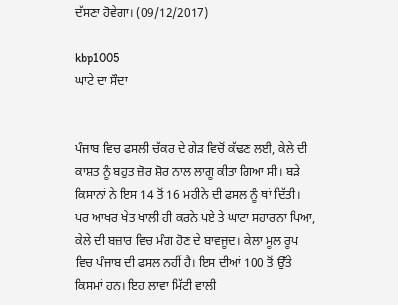ਦੱਸਣਾ ਹੋਵੇਗਾ। (09/12/2017)

kbp1005
ਘਾਟੇ ਦਾ ਸੌਦਾ


ਪੰਜਾਬ ਵਿਚ ਫਸਲੀ ਚੱਕਰ ਦੇ ਗੇੜ ਵਿਚੋਂ ਕੱਢਣ ਲਈ, ਕੇਲੇ ਦੀ ਕਾਸ਼ਤ ਨੂੰ ਬਹੁਤ ਜ਼ੋਰ ਸ਼ੋਰ ਨਾਲ ਲਾਗੂ ਕੀਤਾ ਗਿਆ ਸੀ। ਬੜੇ ਕਿਸਾਨਾਂ ਨੇ ਇਸ 14 ਤੋਂ 16 ਮਹੀਨੇ ਦੀ ਫਸਲ ਨੂੰ ਥਾਂ ਦਿੱਤੀ। ਪਰ ਆਖਰ ਖੇਤ ਖਾਲੀ ਹੀ ਕਰਨੇ ਪਏ ਤੇ ਘਾਟਾ ਸਹਾਰਨਾ ਪਿਆ, ਕੇਲੇ ਦੀ ਬਜ਼ਾਰ ਵਿਚ ਮੰਗ ਹੋਣ ਦੇ ਬਾਵਜੂਦ। ਕੇਲਾ ਮੂਲ ਰੂਪ ਵਿਚ ਪੰਜਾਬ ਦੀ ਫਸਲ ਨਹੀਂ ਹੈ। ਇਸ ਦੀਆਂ 100 ਤੋਂ ਉੱਤੇ ਕਿਸਮਾਂ ਹਨ। ਇਹ ਲਾਵਾ ਮਿੱਟੀ ਵਾਲੀ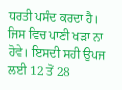ਧਰਤੀ ਪਸੰਦ ਕਰਦਾ ਹੈ। ਜਿਸ ਵਿਚ ਪਾਣੀ ਖੜਾ ਨਾ ਹੋਵੇ। ਇਸਦੀ ਸਹੀ ਉਪਜ ਲਈ 12 ਤੋਂ 28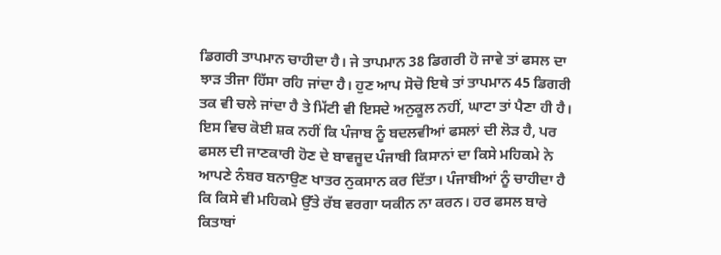ਡਿਗਰੀ ਤਾਪਮਾਨ ਚਾਹੀਦਾ ਹੈ। ਜੇ ਤਾਪਮਾਨ 38 ਡਿਗਰੀ ਹੋ ਜਾਵੇ ਤਾਂ ਫਸਲ ਦਾ ਝਾੜ ਤੀਜਾ ਹਿੱਸਾ ਰਹਿ ਜਾਂਦਾ ਹੈ। ਹੁਣ ਆਪ ਸੋਚੋ ਇਥੇ ਤਾਂ ਤਾਪਮਾਨ 45 ਡਿਗਰੀ ਤਕ ਵੀ ਚਲੇ ਜਾਂਦਾ ਹੈ ਤੇ ਮਿੱਟੀ ਵੀ ਇਸਦੇ ਅਨੁਕੂਲ ਨਹੀਂ, ਘਾਟਾ ਤਾਂ ਪੈਣਾ ਹੀ ਹੈ। ਇਸ ਵਿਚ ਕੋਈ ਸ਼ਕ ਨਹੀਂ ਕਿ ਪੰਜਾਬ ਨੂੰ ਬਦਲਵੀਆਂ ਫਸਲਾਂ ਦੀ ਲੋੜ ਹੈ, ਪਰ ਫਸਲ ਦੀ ਜਾਣਕਾਰੀ ਹੋਣ ਦੇ ਬਾਵਜੂਦ ਪੰਜਾਬੀ ਕਿਸਾਨਾਂ ਦਾ ਕਿਸੇ ਮਹਿਕਮੇ ਨੇ ਆਪਣੇ ਨੰਬਰ ਬਨਾਉਣ ਖਾਤਰ ਨੁਕਸਾਨ ਕਰ ਦਿੱਤਾ। ਪੰਜਾਬੀਆਂ ਨੂੰ ਚਾਹੀਦਾ ਹੈ ਕਿ ਕਿਸੇ ਵੀ ਮਹਿਕਮੇ ਉੱਤੇ ਰੱਬ ਵਰਗਾ ਯਕੀਨ ਨਾ ਕਰਨ। ਹਰ ਫਸਲ ਬਾਰੇ ਕਿਤਾਬਾਂ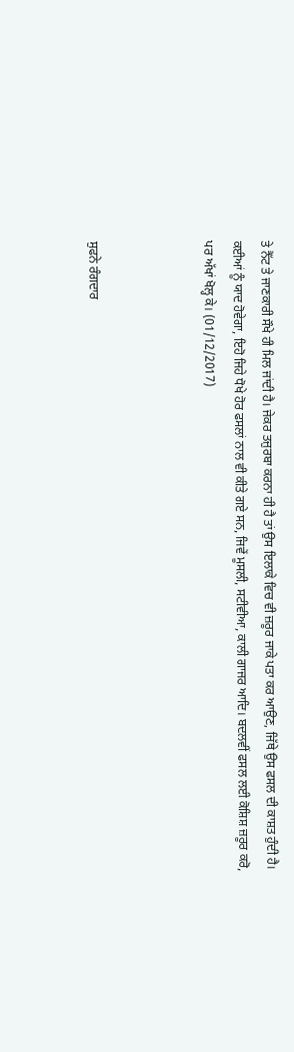ਤੇ ਨੈੱਟ ਤੇ ਜਾਣਕਾਰੀ ਸੌਖੇ ਹੀ ਮਿਲ ਜਾਂਦੀ ਹੈ। ਜੇਕਰ ਤਜੁਰਬਾ ਕਰਨਾ ਹੀ ਹੈ ਤਾਂ ਉਸ ਇਲਾਕੇ ਵਿਚ ਵੀ ਜ਼ਰੂਰ ਜਾਕੇ ਪਤਾ ਕਰ ਆਉਣ, ਜਿੱਥੇ ਉਸ ਫਸਲ ਦੀ ਕਾਸ਼ਤ ਹੁੰਦੀ ਹੈ। ਕਈਆਂ ਨੂੰ ਯਾਦ ਹੋਵੇਗਾ, ਇਹੋ ਜਿਹੇ ਧੋਖੇ ਹੋਰ ਫਸਲਾਂ ਨਾਲ ਵੀ ਕੀਤੇ ਗਏ ਸਨ, ਜਿਵੇਂ ਮੂਸਲੀ, ਸਟੀਵੀਆ, ਕਾਲੀ ਗਾਜਰ ਆਦਿ। ਬਦਲਵੀਂ ਫਸਲ ਲਈ ਕੋਸ਼ਿਸ਼ ਜ਼ਰੂਰ ਕਰੋ, ਪਰ ਅੱਖਾਂ ਖੋਲ੍ਹ ਕੇ। (01/12/2017)



ਸੁਫਨੇ ਰੰਗਦਾਰ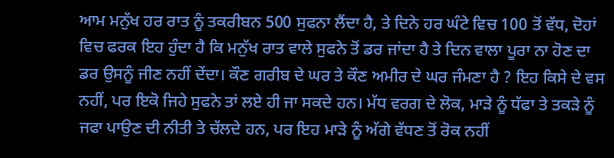ਆਮ ਮਨੁੱਖ ਹਰ ਰਾਤ ਨੂੰ ਤਕਰੀਬਨ 500 ਸੁਫਨਾ ਲੈਂਦਾ ਹੈ, ਤੇ ਦਿਨੇ ਹਰ ਘੰਟੇ ਵਿਚ 100 ਤੋਂ ਵੱਧ, ਦੋਹਾਂ ਵਿਚ ਫਰਕ ਇਹ ਹੁੰਦਾ ਹੈ ਕਿ ਮਨੁੱਖ ਰਾਤ ਵਾਲੇ ਸੁਫਨੇ ਤੋਂ ਡਰ ਜਾਂਦਾ ਹੈ ਤੇ ਦਿਨ ਵਾਲਾ ਪੂਰਾ ਨਾ ਹੋਣ ਦਾ ਡਰ ਉਸਨੂੰ ਜੀਣ ਨਹੀਂ ਦੇਂਦਾ। ਕੌਣ ਗਰੀਬ ਦੇ ਘਰ ਤੇ ਕੌਣ ਅਮੀਰ ਦੇ ਘਰ ਜੰਮਣਾ ਹੈ ? ਇਹ ਕਿਸੇ ਦੇ ਵਸ ਨਹੀਂ, ਪਰ ਇਕੋ ਜਿਹੇ ਸੁਫਨੇ ਤਾਂ ਲਏ ਹੀ ਜਾ ਸਕਦੇ ਹਨ। ਮੱਧ ਵਰਗ ਦੇ ਲੋਕ, ਮਾੜੇ ਨੂੰ ਧੱਫਾ ਤੇ ਤਕੜੇ ਨੂੰ ਜਫਾ ਪਾਉਣ ਦੀ ਨੀਤੀ ਤੇ ਚੱਲਦੇ ਹਨ, ਪਰ ਇਹ ਮਾੜੇ ਨੂੰ ਅੱਗੇ ਵੱਧਣ ਤੋਂ ਰੋਕ ਨਹੀਂ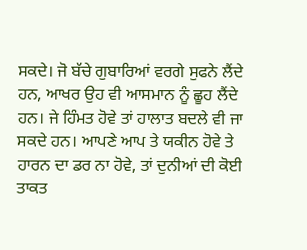ਸਕਦੇ। ਜੋ ਬੱਚੇ ਗੁਬਾਰਿਆਂ ਵਰਗੇ ਸੁਫਨੇ ਲੈਂਦੇ ਹਨ, ਆਖਰ ਉਹ ਵੀ ਆਸਮਾਨ ਨੂੰ ਛੂਹ ਲੈਂਦੇ ਹਨ। ਜੇ ਹਿੰਮਤ ਹੋਵੇ ਤਾਂ ਹਾਲਾਤ ਬਦਲੇ ਵੀ ਜਾ ਸਕਦੇ ਹਨ। ਆਪਣੇ ਆਪ ਤੇ ਯਕੀਨ ਹੋਵੇ ਤੇ ਹਾਰਨ ਦਾ ਡਰ ਨਾ ਹੋਵੇ, ਤਾਂ ਦੁਨੀਆਂ ਦੀ ਕੋਈ ਤਾਕਤ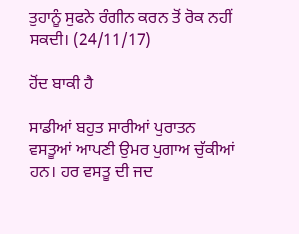ਤੁਹਾਨੂੰ ਸੁਫਨੇ ਰੰਗੀਨ ਕਰਨ ਤੋਂ ਰੋਕ ਨਹੀਂ ਸਕਦੀ। (24/11/17)

ਹੋਂਦ ਬਾਕੀ ਹੈ

ਸਾਡੀਆਂ ਬਹੁਤ ਸਾਰੀਆਂ ਪੁਰਾਤਨ ਵਸਤੂਆਂ ਆਪਣੀ ਉਮਰ ਪੁਗਾਅ ਚੁੱਕੀਆਂ ਹਨ। ਹਰ ਵਸਤੂ ਦੀ ਜਦ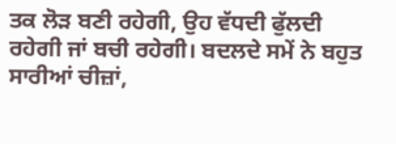ਤਕ ਲੋੜ ਬਣੀ ਰਹੇਗੀ, ਉਹ ਵੱਧਦੀ ਫੁੱਲਦੀ ਰਹੇਗੀ ਜਾਂ ਬਚੀ ਰਹੇਗੀ। ਬਦਲਦੇ ਸਮੇਂ ਨੇ ਬਹੁਤ ਸਾਰੀਆਂ ਚੀਜ਼ਾਂ,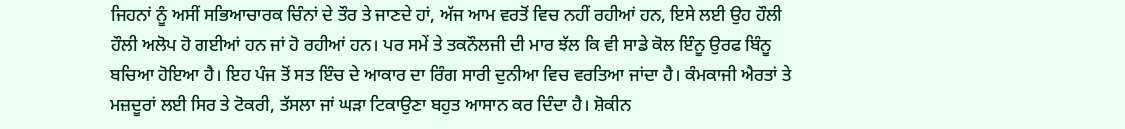ਜਿਹਨਾਂ ਨੂੰ ਅਸੀਂ ਸਭਿਆਚਾਰਕ ਚਿੰਨਾਂ ਦੇ ਤੌਰ ਤੇ ਜਾਣਦੇ ਹਾਂ, ਅੱਜ ਆਮ ਵਰਤੋਂ ਵਿਚ ਨਹੀਂ ਰਹੀਆਂ ਹਨ, ਇਸੇ ਲਈ ਉਹ ਹੌਲੀ ਹੌਲੀ ਅਲੋਪ ਹੋ ਗਈਆਂ ਹਨ ਜਾਂ ਹੋ ਰਹੀਆਂ ਹਨ। ਪਰ ਸਮੇਂ ਤੇ ਤਕਨੌਲਜੀ ਦੀ ਮਾਰ ਝੱਲ ਕਿ ਵੀ ਸਾਡੇ ਕੋਲ ਇੰਨੂ ਉਰਫ ਬਿੰਨੂ ਬਚਿਆ ਹੋਇਆ ਹੈ। ਇਹ ਪੰਜ ਤੋਂ ਸਤ ਇੰਚ ਦੇ ਆਕਾਰ ਦਾ ਰਿੰਗ ਸਾਰੀ ਦੁਨੀਆ ਵਿਚ ਵਰਤਿਆ ਜਾਂਦਾ ਹੈ। ਕੰਮਕਾਜੀ ਐਰਤਾਂ ਤੇ ਮਜ਼ਦੂਰਾਂ ਲਈ ਸਿਰ ਤੇ ਟੋਕਰੀ, ਤੱਸਲਾ ਜਾਂ ਘੜਾ ਟਿਕਾਉਣਾ ਬਹੁਤ ਆਸਾਨ ਕਰ ਦਿੰਦਾ ਹੈ। ਸ਼ੋਕੀਨ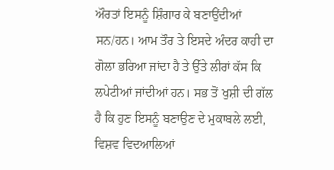ਔਰਤਾਂ ਇਸਨੂੰ ਸ਼ਿੰਗਾਰ ਕੇ ਬਣਾਉਂਦੀਆਂ ਸਨ/ਹਨ। ਆਮ ਤੌਰ ਤੇ ਇਸਦੇ ਅੰਦਰ ਕਾਹੀ ਦਾ ਗੋਲਾ ਭਰਿਆ ਜਾਂਦਾ ਹੈ ਤੇ ਉੱਤੇ ਲੀਰਾਂ ਕੱਸ ਕਿ ਲਪੇਟੀਆਂ ਜਾਂਦੀਆਂ ਹਨ। ਸਭ ਤੋਂ ਖੁਸ਼ੀ ਦੀ ਗੱਲ ਹੈ ਕਿ ਹੁਣ ਇਸਨੂੰ ਬਣਾਉਣ ਦੇ ਮੁਕਾਬਲੇ ਲਈ, ਵਿਸ਼ਵ ਵਿਦਆਲਿਆਂ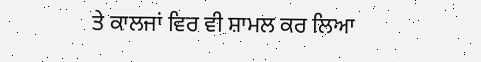ਤੇ ਕਾਲਜਾਂ ਵਿਰ ਵੀ ਸ਼ਾਮਲ ਕਰ ਲਿਆ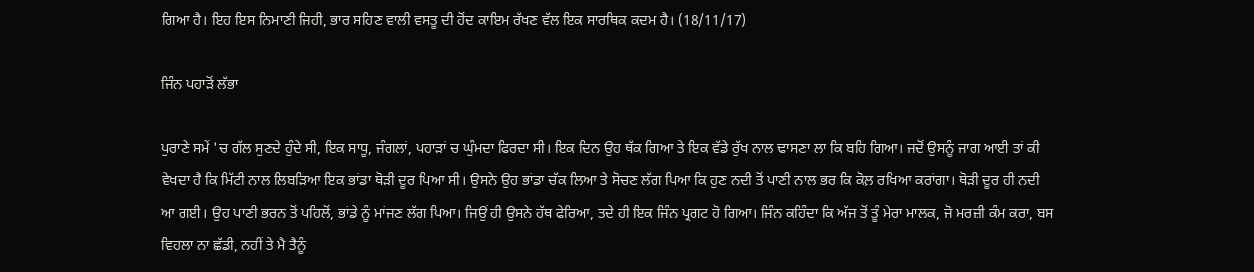ਗਿਆ ਹੈ। ਇਹ ਇਸ ਨਿਮਾਣੀ ਜਿਹੀ, ਭਾਰ ਸਹਿਣ ਵਾਲੀ ਵਸਤੂ ਦੀ ਹੋਂਦ ਕਾਇਮ ਰੱਖਣ ਵੱਲ ਇਕ ਸਾਰਥਿਕ ਕਦਮ ਹੈ। (18/11/17)

ਜਿੰਨ ਪਹਾੜੋਂ ਲੱਭਾ

ਪੁਰਾਣੇ ਸਮੇਂ 'ਚ ਗੱਲ ਸੁਣਦੇ ਹੁੰਦੇ ਸੀ, ਇਕ ਸਾਧੂ, ਜੰਗਲਾਂ, ਪਹਾੜਾਂ ਚ ਘੁੰਮਦਾ ਫਿਰਦਾ ਸੀ। ਇਕ ਦਿਨ ਉਹ ਥੱਕ ਗਿਆ ਤੇ ਇਕ ਵੱਡੇ ਰੁੱਖ ਨਾਲ ਢਾਸਣਾ ਲਾ ਕਿ ਬਹਿ ਗਿਆ। ਜਦੋਂ ਉਸਨੂੰ ਜਾਗ ਆਈ ਤਾਂ ਕੀ ਵੇਖਦਾ ਹੈ ਕਿ ਮਿੱਟੀ ਨਾਲ ਲਿਬੜਿਆ ਇਕ ਭਾਂਡਾ ਥੋੜੀ ਦੂਰ ਪਿਆ ਸੀ। ਉਸਨੇ ਉਹ ਭਾਂਡਾ ਚੱਕ ਲਿਆ ਤੇ ਸੋਚਣ ਲੱਗ ਪਿਆ ਕਿ ਹੁਣ ਨਦੀ ਤੋਂ ਪਾਣੀ ਨਾਲ ਭਰ ਕਿ ਕੋਲ਼ ਰਖਿਆ ਕਰਾਂਗਾ। ਥੋੜੀ ਦੂਰ ਹੀ ਨਦੀ ਆ ਗਈ। ਉਹ ਪਾਣੀ ਭਰਨ ਤੋਂ ਪਹਿਲੋਂ, ਭਾਂਡੇ ਨੂੰ ਮਾਂਜਣ ਲੱਗ ਪਿਆ। ਜਿਉਂ ਹੀ ਉਸਨੇ ਹੱਥ ਫੇਰਿਆ, ਤਦੇ ਹੀ ਇਕ ਜਿੰਨ ਪ੍ਰਗਟ ਹੋ ਗਿਆ। ਜਿੰਨ ਕਹਿੰਦਾ ਕਿ ਅੱਜ ਤੋਂ ਤੂੰ ਮੇਰਾ ਮਾਲਕ, ਜੋ ਮਰਜ਼ੀ ਕੰਮ ਕਰਾ, ਬਸ ਵਿਹਲਾ ਨਾ ਛੱਡੀ, ਨਹੀਂ ਤੇ ਮੈ ਤੈਨੂੰ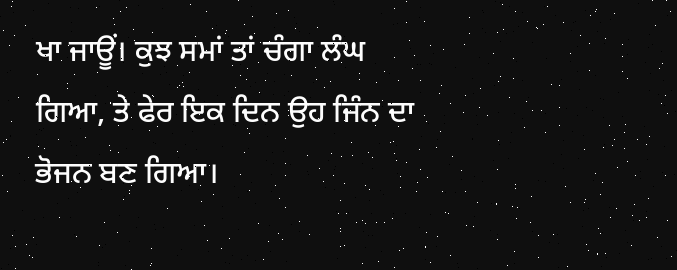ਖਾ ਜਾਊਂ। ਕੁਝ ਸਮਾਂ ਤਾਂ ਚੰਗਾ ਲੰਘ ਗਿਆ, ਤੇ ਫੇਰ ਇਕ ਦਿਨ ਉਹ ਜਿੰਨ ਦਾ ਭੋਜਨ ਬਣ ਗਿਆ।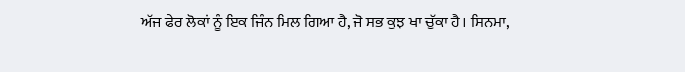ਅੱਜ ਫੇਰ ਲੋਕਾਂ ਨੂੰ ਇਕ ਜਿੰਨ ਮਿਲ ਗਿਆ ਹੈ, ਜੋ ਸਭ ਕੁਝ ਖਾ ਚੁੱਕਾ ਹੈ। ਸਿਨਮਾ,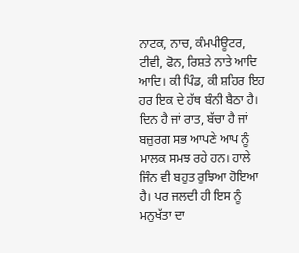ਨਾਟਕ, ਨਾਚ, ਕੰਮਪੀਊਟਰ, ਟੀਵੀ, ਫੋਨ, ਰਿਸ਼ਤੇ ਨਾਤੇ ਆਦਿ ਆਦਿ। ਕੀ ਪਿੰਡ, ਕੀ ਸ਼ਹਿਰ ਇਹ ਹਰ ਇਕ ਦੇ ਹੱਥ ਬੰਨੀ ਬੈਠਾ ਹੈ। ਦਿਨ ਹੈ ਜਾਂ ਰਾਤ, ਬੱਚਾ ਹੈ ਜਾਂ ਬਜ਼ੁਰਗ ਸਭ ਆਪਣੇ ਆਪ ਨੂੰ ਮਾਲਕ ਸਮਝ ਰਹੇ ਹਨ। ਹਾਲੇ ਜਿੰਨ ਵੀ ਬਹੁਤ ਰੁਝਿਆ ਹੋਇਆ ਹੈ। ਪਰ ਜਲਦੀ ਹੀ ਇਸ ਨੂੰ ਮਨੁਖੱਤਾ ਦਾ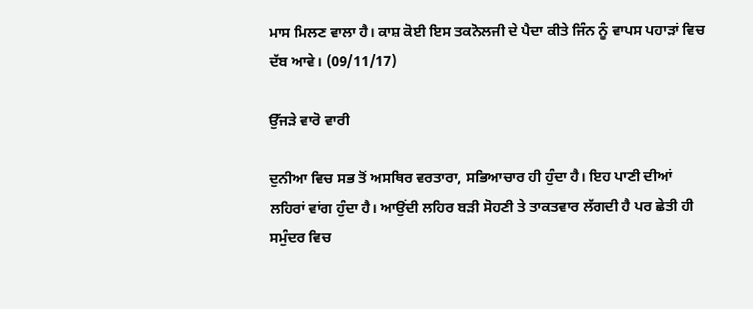ਮਾਸ ਮਿਲਣ ਵਾਲਾ ਹੈ। ਕਾਸ਼ ਕੋਈ ਇਸ ਤਕਨੋਲਜੀ ਦੇ ਪੈਦਾ ਕੀਤੇ ਜਿੰਨ ਨੂੰ ਵਾਪਸ ਪਹਾੜਾਂ ਵਿਚ ਦੱਬ ਆਵੇ। (09/11/17)

ਉੱਜੜੇ ਵਾਰੋ ਵਾਰੀ

ਦੁਨੀਆ ਵਿਚ ਸਭ ਤੋਂ ਅਸਥਿਰ ਵਰਤਾਰਾ, ਸਭਿਆਚਾਰ ਹੀ ਹੁੰਦਾ ਹੈ। ਇਹ ਪਾਣੀ ਦੀਆਂ ਲਹਿਰਾਂ ਵਾਂਗ ਹੁੰਦਾ ਹੈ। ਆਉਂਦੀ ਲਹਿਰ ਬੜੀ ਸੋਹਣੀ ਤੇ ਤਾਕਤਵਾਰ ਲੱਗਦੀ ਹੈ ਪਰ ਛੇਤੀ ਹੀ ਸਮੁੰਦਰ ਵਿਚ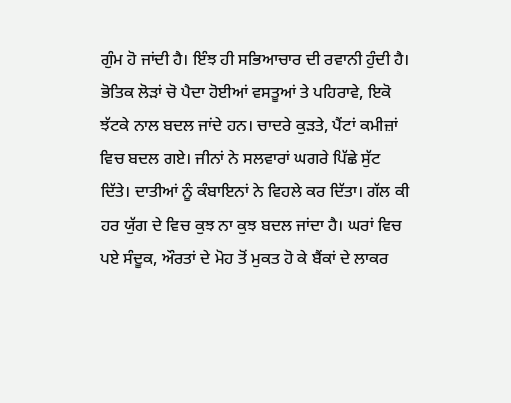ਗੁੰਮ ਹੋ ਜਾਂਦੀ ਹੈ। ਇੰਝ ਹੀ ਸਭਿਆਚਾਰ ਦੀ ਰਵਾਨੀ ਹੁੰਦੀ ਹੈ। ਭੋਤਿਕ ਲੋੜਾਂ ਚੋ ਪੈਦਾ ਹੋਈਆਂ ਵਸਤੂਆਂ ਤੇ ਪਹਿਰਾਵੇ, ਇਕੋ ਝੱਟਕੇ ਨਾਲ ਬਦਲ ਜਾਂਦੇ ਹਨ। ਚਾਦਰੇ ਕੁੜਤੇ, ਪੈਂਟਾਂ ਕਮੀਜ਼ਾਂ ਵਿਚ ਬਦਲ ਗਏ। ਜੀਨਾਂ ਨੇ ਸਲਵਾਰਾਂ ਘਗਰੇ ਪਿੱਛੇ ਸੁੱਟ ਦਿੱਤੇ। ਦਾਤੀਆਂ ਨੂੰ ਕੰਬਾਇਨਾਂ ਨੇ ਵਿਹਲੇ ਕਰ ਦਿੱਤਾ। ਗੱਲ ਕੀ ਹਰ ਯੁੱਗ ਦੇ ਵਿਚ ਕੁਝ ਨਾ ਕੁਝ ਬਦਲ ਜਾਂਦਾ ਹੈ। ਘਰਾਂ ਵਿਚ ਪਏ ਸੰਦੂਕ, ਔਰਤਾਂ ਦੇ ਮੋਹ ਤੋਂ ਮੁਕਤ ਹੋ ਕੇ ਬੈਂਕਾਂ ਦੇ ਲਾਕਰ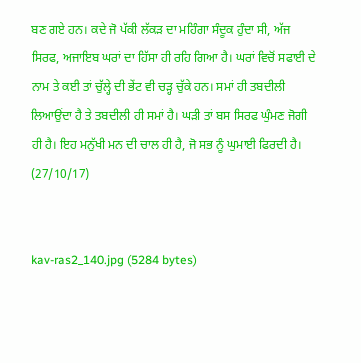ਬਣ ਗਏ ਹਨ। ਕਦੇ ਜੋ ਪੱਕੀ ਲੱਕੜ ਦਾ ਮਹਿੰਗਾ ਸੰਦੂਕ ਹੁੰਦਾ ਸੀ, ਅੱਜ ਸਿਰਫ, ਅਜਾਇਬ ਘਰਾਂ ਦਾ ਹਿੱਸਾ ਹੀ ਰਹਿ ਗਿਆ ਹੈ। ਘਰਾਂ ਵਿਚੋਂ ਸਫਾਈ ਦੇ ਨਾਮ ਤੇ ਕਈ ਤਾਂ ਚੁੱਲ੍ਹੇ ਦੀ ਭੇਂਟ ਵੀ ਚੜ੍ਹ ਚੁੱਕੇ ਹਨ। ਸਮਾਂ ਹੀ ਤਬਦੀਲੀ ਲਿਆਉਂਦਾ ਹੈ ਤੇ ਤਬਦੀਲੀ ਹੀ ਸਮਾਂ ਹੈ। ਘੜੀ ਤਾਂ ਬਸ ਸਿਰਫ ਘੁੰਮਣ ਜੋਗੀ ਹੀ ਹੈ। ਇਹ ਮਨੁੱਖੀ ਮਨ ਦੀ ਚਾਲ ਹੀ ਹੈ, ਜੋ ਸਭ ਨੂੰ ਘੁਮਾਈ ਫਿਰਦੀ ਹੈ। (27/10/17)


kav-ras2_140.jpg (5284 bytes)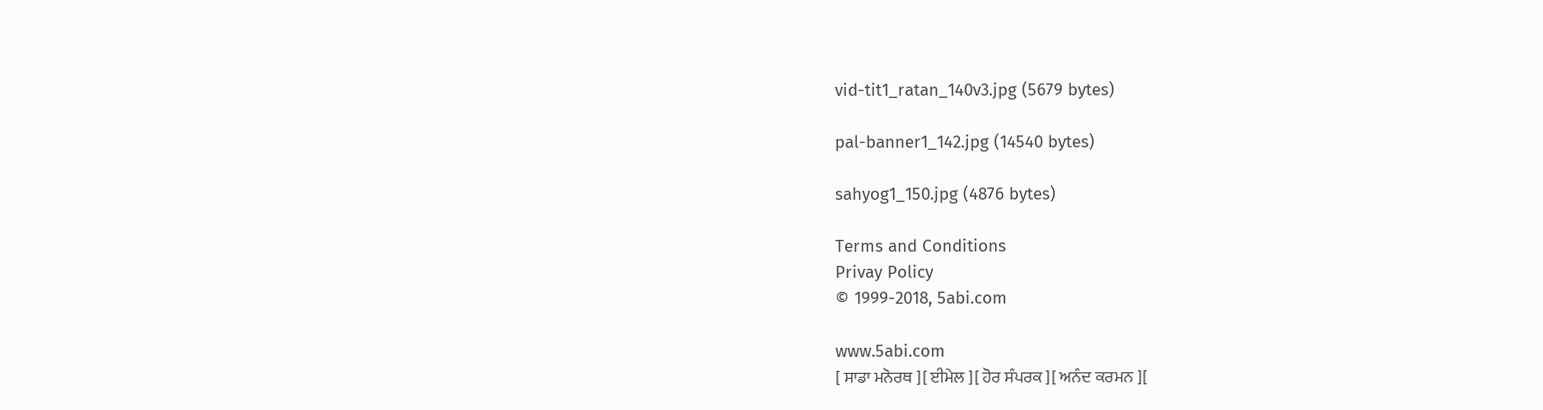vid-tit1_ratan_140v3.jpg (5679 bytes)

pal-banner1_142.jpg (14540 bytes)

sahyog1_150.jpg (4876 bytes)

Terms and Conditions
Privay Policy
© 1999-2018, 5abi.com

www.5abi.com
[ ਸਾਡਾ ਮਨੋਰਥ ][ ਈਮੇਲ ][ ਹੋਰ ਸੰਪਰਕ ][ ਅਨੰਦ ਕਰਮਨ ][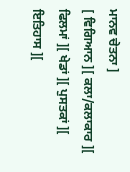ਮਾਨਵ ਚੇਤਨਾ ]
[ ਵਿਗਿਆਨ ][ ਕਲਾ/ਕਲਾਕਾਰ ][ ਫਿਲਮਾਂ ][ ਖੇਡਾਂ ][ ਪੁਸਤਕਾਂ ][ ਇਤਿਹਾਸ ][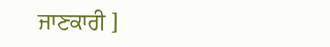ਜਾਣਕਾਰੀ ]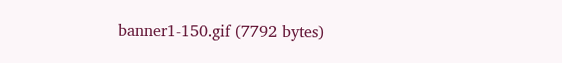banner1-150.gif (7792 bytes)